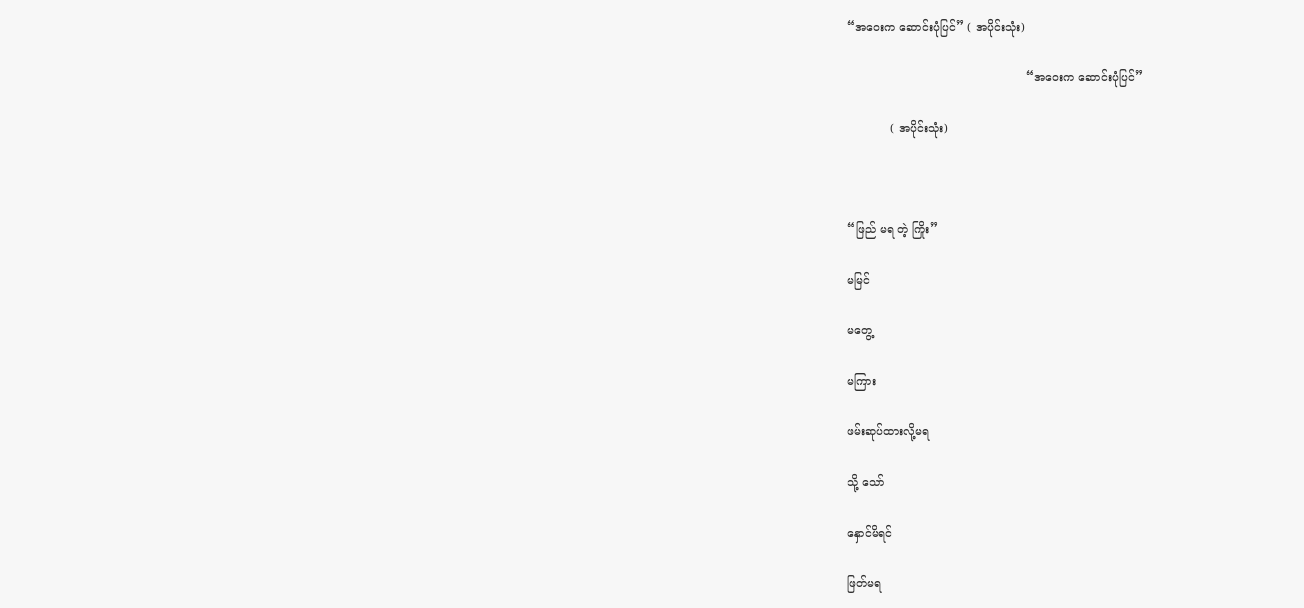“အဝေးက ဆောင်းပုံပြင်” ( အပိုင်းသုံး)

                                                  “အဝေးက ဆောင်းပုံပြင်”

            ( အပိုင်းသုံး)



“ဖြည် မရ တဲ့ ကြိုး”

မမြင်

မတွေ့

မကြား

ဖမ်းဆုပ်ထားလို့မရ

သို့ သော်

နှောင်မိရင်

ဖြတ်မရ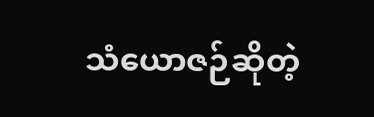သံယောဇဉ်ဆိုတဲ့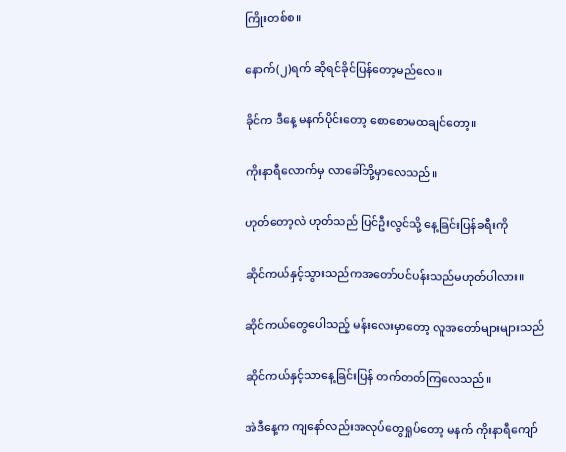ကြိုးတစ်စ။

နောက်(၂)ရက် ဆိုရင်ခိုင်ပြန်တော့မည်လေ။

ခိုင်က ဒီနေ့ မနက်ပိုင်းတော့ စောစောမထချင်တော့။

ကိုးနာရီလောက်မှ လာခေါ်ဘို့မှာလေသည်။

ဟုတ်တော့လဲ ဟုတ်သည် ပြင်ဦးလွင်သို့ နေ့ခြင်းပြန်ခရီးကို

ဆိုင်ကယ်နှင့်သွားသည်ကအတော်ပင်ပန်းသည်မဟုတ်ပါလား။

ဆိုင်ကယ်တွေပေါသည့် မန်းလေးမှာတော့ လူအတော်များများသည်

ဆိုင်ကယ်နှင့်သာနေ့ခြင်းပြန် တက်တတ်ကြလေသည်။

အဲဒီနေ့က ကျနော်လည်းအလုပ်တွေရှုပ်တော့ မနက် ကိုးနာရီကျော်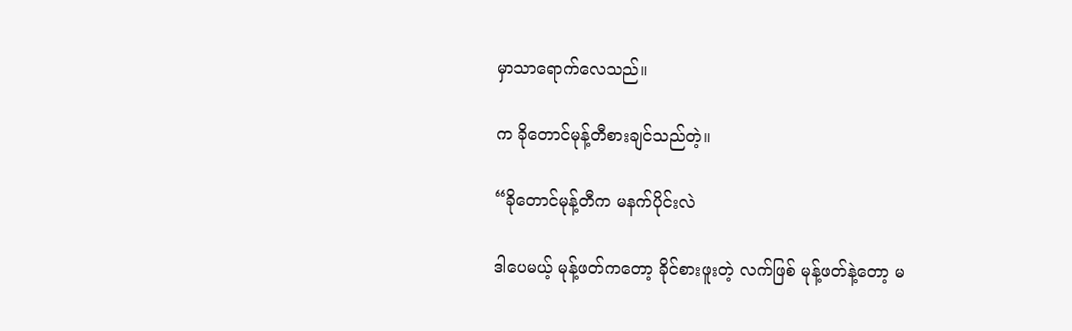မှာသာရောက်လေသည်။

က ခိုတောင်မုန့်တီစားချင်သည်တဲ့။

“ခိုတောင်မုန့်တီက မနက်ပိုင်းလဲ

ဒါပေမယ့် မုန့်ဖတ်ကတော့ ခိုင်စားဖူးတဲ့ လက်ဖြစ် မုန့်ဖတ်နဲ့တော့ မ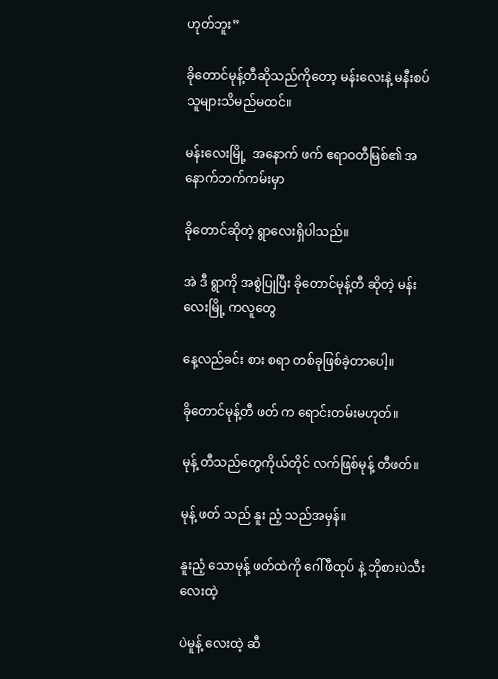ဟုတ်ဘူး”

ခိုတောင်မုန့်တီဆိုသည်ကိုတော့ မန်းလေးနဲ့ မနီးစပ်သူများသိမည်မထင်။

မန်းလေးမြို့  အနောက် ဖက် ဧရာဝတီမြစ်၏ အနောက်ဘက်ကမ်းမှာ

ခိုတောင်ဆိုတဲ့ ရွာလေးရှိပါသည်။

အဲ ဒီ ရွာကို အစွဲပြုပြီး ခိုတောင်မုန့်တီ ဆိုတဲ့ မန်းလေးမြို့ ကလူတွေ

နေ့လည်ခင်း စား စရာ တစ်ခုဖြစ်ခဲ့တာပေါ့။

ခိုတောင်မုန့်တီ ဖတ် က ရောင်းတမ်းမဟုတ်။

မုန့် တီသည်တွေကိုယ်တိုင် လက်ဖြစ်မုန့် တီဖတ်။

မုန့် ဖတ် သည် နူး ညံ့ သည်အမှန်။

နူးညံ့ သောမုန့် ဖတ်ထဲကို ဂေါ်ဖီထုပ် နဲ့ ဘိုစားပဲသီးလေးထဲ့

ပဲမူန့် လေးထဲ့ ဆီ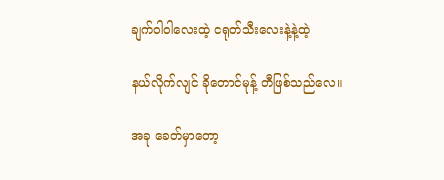ချက်ဝါဝါလေးထဲ့ ငရုတ်သီးလေးနဲ့နဲ့ထဲ့

နယ်လိုက်လျင် ခိုတောင်မုန့် တီဖြစ်သည်လေ။

အခု ခေတ်မှာတော့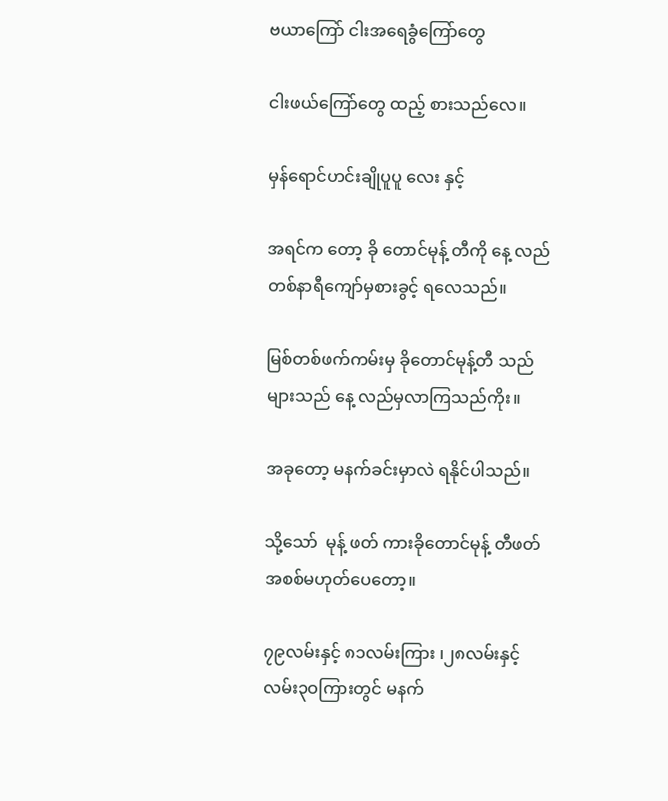ဗယာကြော် ငါးအရေခွံကြော်တွေ

ငါးဖယ်ကြော်တွေ ထည့် စားသည်လေ။

မှန်ရောင်ဟင်းချိုပူပူ လေး နှင့်

အရင်က တော့ ခို တောင်မုန့် တီကို နေ့ လည် တစ်နာရီကျော်မှစားခွင့် ရလေသည်။

မြစ်တစ်ဖက်ကမ်းမှ ခိုတောင်မုန့်တီ သည်များသည် နေ့ လည်မှလာကြသည်ကိုး။

အခုတော့ မနက်ခင်းမှာလဲ ရနိုင်ပါသည်။

သို့သော်  မုန့် ဖတ် ကားခိုတောင်မုန့် တီဖတ်အစစ်မဟုတ်ပေတော့။

၇၉လမ်းနှင့် ၈၁လမ်းကြား ၊၂၈လမ်းနှင့် လမ်း၃ဝကြားတွင် မနက်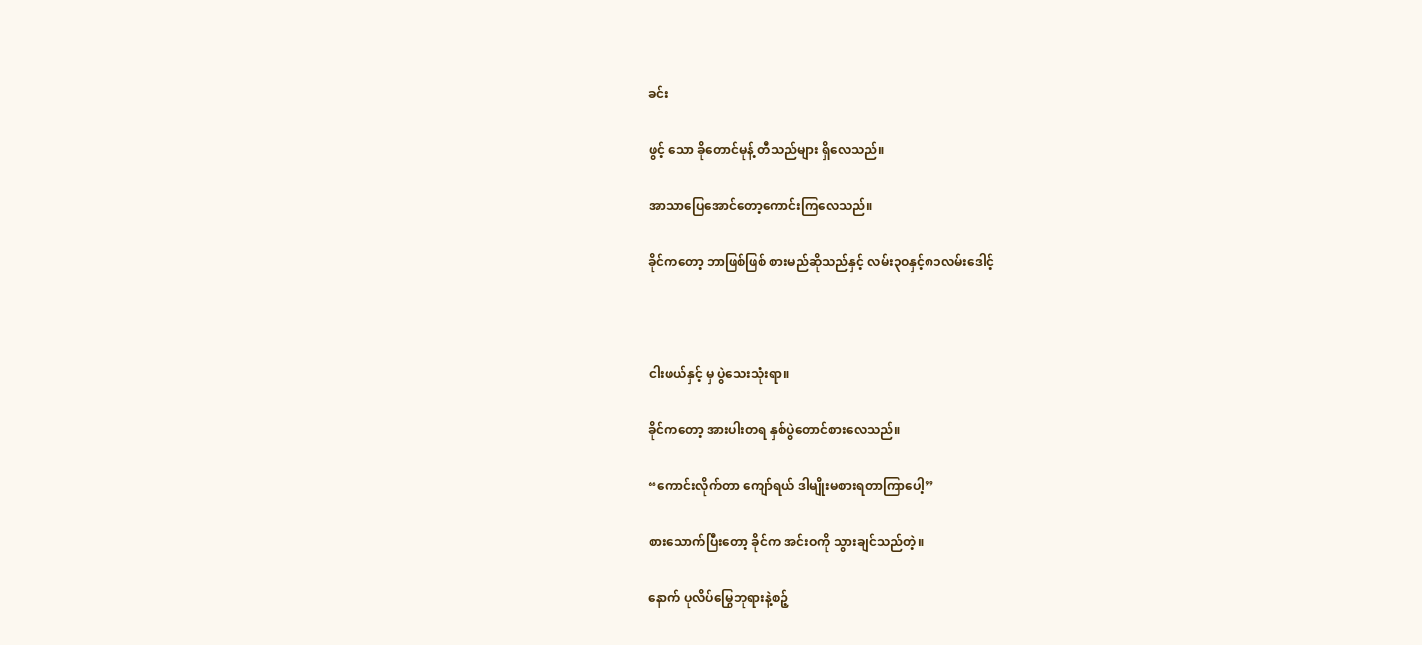ခင်း

ဖွင့် သော ခိုတောင်မုန့် တီသည်များ ရှိလေသည်။

အာသာပြေအောင်တော့ကောင်းကြလေသည်။

ခိုင်ကတော့ ဘာဖြစ်ဖြစ် စားမည်ဆိုသည်နှင့် လမ်း၃ဝနှင့်၈၁လမ်းဒေါင့်



ငါးဖယ်နှင့် မှ ပွဲသေးသုံးရာ။

ခိုင်ကတော့ အားပါးတရ နှစ်ပွဲတောင်စားလေသည်။

“ကောင်းလိုက်တာ ကျော်ရယ် ဒါမျိုးမစားရတာကြာပေါ့”

စားသောက်ပြီးတော့ ခိုင်က အင်းဝကို သွားချင်သည်တဲ့။

နောက် ပုလိပ်မြွေဘုရားနဲ့စဉ့်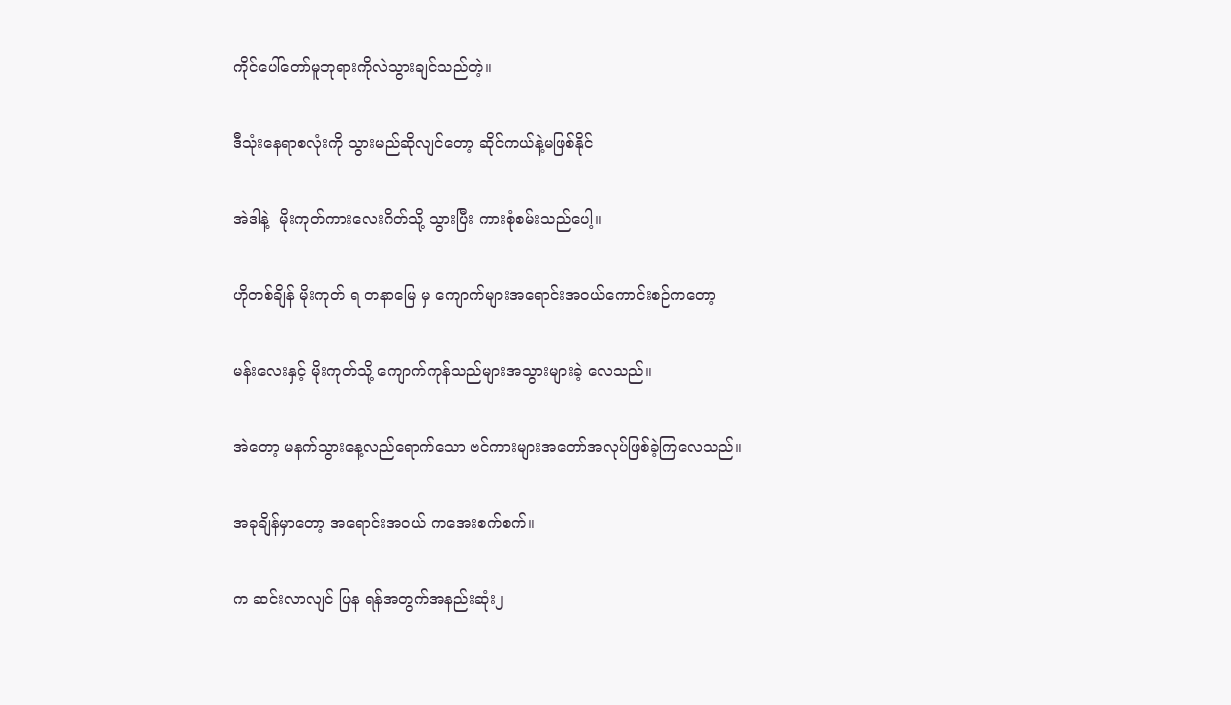ကိုင်ပေါ်တော်မူဘုရားကိုလဲသွားချင်သည်တဲ့။

ဒီသုံးနေရာစလုံးကို သွားမည်ဆိုလျင်တော့ ဆိုင်ကယ်နဲ့မဖြစ်နိုင်

အဲဒါနဲ့  မိုးကုတ်ကားလေးဂိတ်သို့ သွားပြီး ကားစုံစမ်းသည်ပေါ့။

ဟိုတစ်ချိန် မိုးကုတ် ရ တနာမြေ မှ ကျောက်များအရောင်းအဝယ်ကောင်းစဉ်ကတော့

မန်းလေးနှင့် မိုးကုတ်သို့ ကျောက်ကုန်သည်များအသွားများခဲ့ လေသည်။

အဲတော့ မနက်သွားနေ့လည်ရောက်သော ဗင်ကားများအတော်အလုပ်ဖြစ်ခဲ့ကြလေသည်။

အခုချိန်မှာတော့ အရောင်းအဝယ် ကအေးစက်စက်။

က ဆင်းလာလျင် ပြန ရန်အတွက်အနည်းဆုံး၂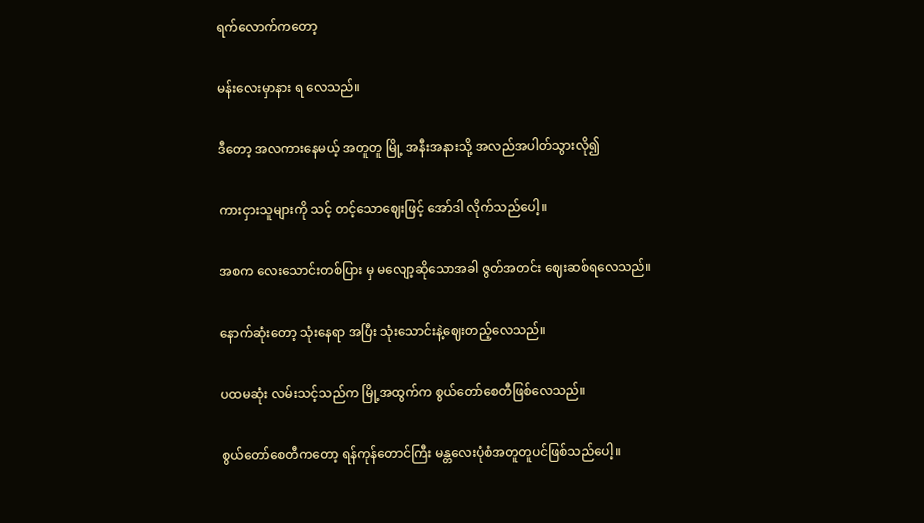ရက်လောက်ကတော့

မန်းလေးမှာနား ရ လေသည်။

ဒီတော့ အလကားနေမယ့် အတူတူ မြို့ အနီးအနားသို့ အလည်အပါတ်သွားလို၍

ကားငှားသူများကို သင့် တင့်သောဈေးဖြင့် အော်ဒါ လိုက်သည်ပေါ့။

အစက လေးသောင်းတစ်ပြား မှ မလျော့ဆိုသောအခါ ဇွတ်အတင်း ဈေးဆစ်ရလေသည်။

နောက်ဆုံးတော့ သုံးနေရာ အပြီး သုံးသောင်းနဲ့ဈေးတည့်လေသည်။

ပထမဆုံး လမ်းသင့်သည်က မြို့အထွက်က စွယ်တော်စေတီဖြစ်လေသည်။

စွယ်တော်စေတီကတော့ ရန်ကုန်တောင်ကြီး မန္တလေးပုံစံအတူတူပင်ဖြစ်သည်ပေါ့။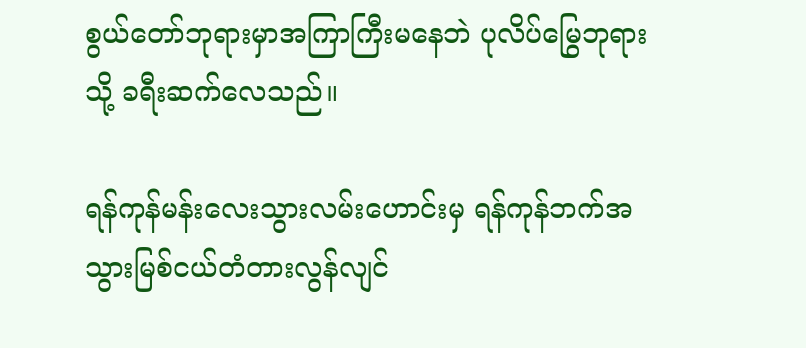စွယ်တော်ဘုရားမှာအကြာကြီးမနေဘဲ ပုလိပ်မြွေဘုရားသို့ ခရီးဆက်လေသည်။

ရန်ကုန်မန်းလေးသွားလမ်းဟောင်းမှ ရန်ကုန်ဘက်အသွားမြစ်ငယ်တံတားလွန်လျင်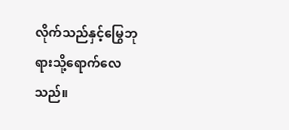လိုက်သည်နှင့်မြွေဘုရားသို့ရောက်လေသည်။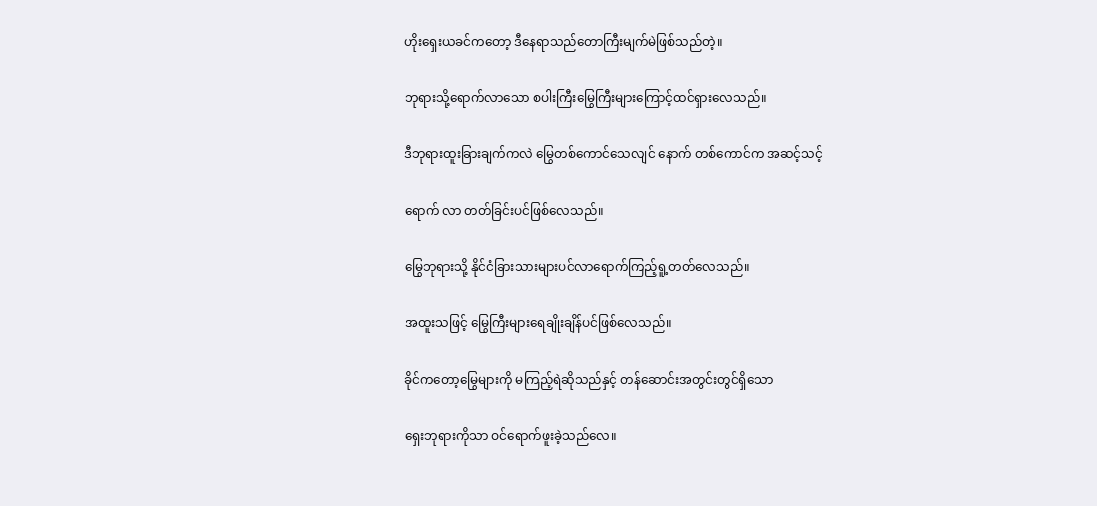ဟိုးရှေးယခင်ကတော့ ဒီနေရာသည်တောကြီးမျက်မဲဖြစ်သည်တဲ့။

ဘုရားသို့ရောက်လာသော စပါးကြီးမြွေကြီးများကြောင့်ထင်ရှားလေသည်။

ဒီဘုရားထူးခြားချက်ကလဲ မြွေတစ်ကောင်သေလျင် နောက် တစ်ကောင်က အဆင့်သင့်

ရောက် လာ တတ်ခြင်းပင်ဖြစ်လေသည်။

မြွေဘုရားသို့ နိုင်ငံခြားသားများပင်လာရောက်ကြည့်ရူ့တတ်လေသည်။

အထူးသဖြင့် မြွေကြီးများရေချိုးချိန်ပင်ဖြစ်လေသည်။

ခိုင်ကတော့မြွေများကို မကြည့်ရဲဆိုသည်နှင့် တန်ဆောင်းအတွင်းတွင်ရှိသော

ရှေးဘုရားကိုသာ ဝင်ရောက်ဖူးခဲ့သည်လေ။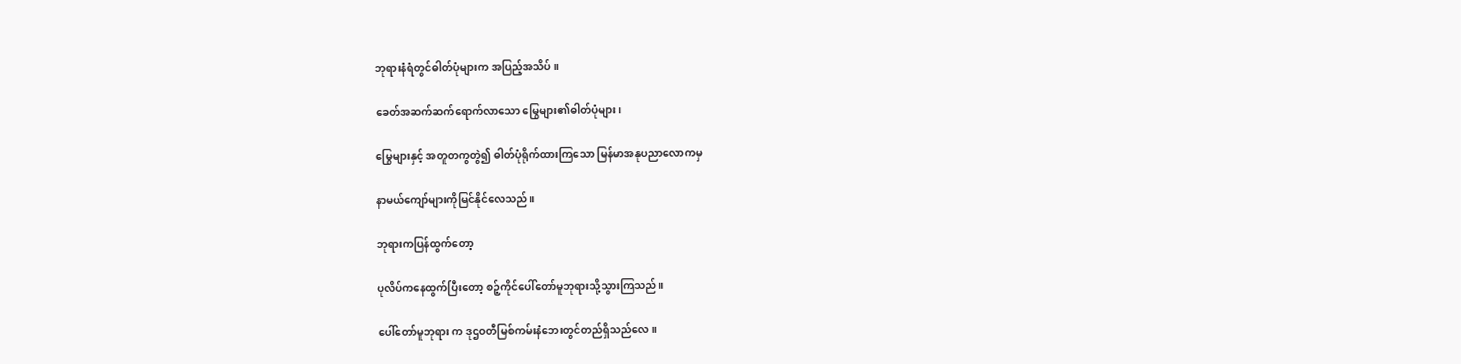ဘုရားနံရံတွင်ဓါတ်ပုံများက အပြည့်အသိပ်။

ခေတ်အဆက်ဆက်ရောက်လာသော မြွေများ၏ဓါတ်ပုံများ၊

မြွေများနှင့် အတူတကွတွဲ၍ ဓါတ်ပုံရိုက်ထားကြသော မြန်မာအနုပညာလောကမှ

နာမယ်ကျော်များကိုမြင်နိုင်လေသည်။

ဘုရားကပြန်ထွက်တော့

ပုလိပ်ကနေထွက်ပြီးတော့ စဉ့်ကိုင်ပေါ်တော်မူဘုရားသို့သွားကြသည်။

ပေါ်တော်မူဘုရား က ဒုဌဝတီမြစ်ကမ်းနံဘေးတွင်တည်ရှိသည်လေ။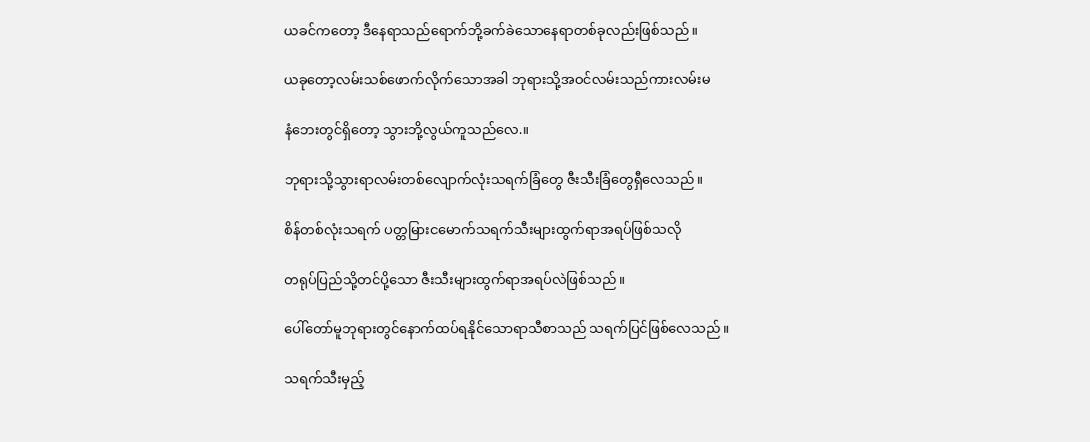ယခင်ကတော့ ဒီနေရာသည်ရောက်ဘို့ခက်ခဲသောနေရာတစ်ခုလည်းဖြစ်သည်။

ယခုတော့လမ်းသစ်ဖောက်လိုက်သောအခါ ဘုရားသို့အဝင်လမ်းသည်ကားလမ်းမ

နံဘေးတွင်ရှိတော့ သွားဘို့လွယ်ကူသည်လေ.။

ဘုရားသို့သွားရာလမ်းတစ်လျောက်လုံးသရက်ခြံတွေ ဇီးသီးခြံတွေရှီလေသည်။

စိန်တစ်လုံးသရက် ပတ္တမြားငမောက်သရက်သီးများထွက်ရာအရပ်ဖြစ်သလို

တရုပ်ပြည်သို့တင်ပို့သော ဇီးသီးများထွက်ရာအရပ်လဲဖြစ်သည်။

ပေါ်တော်မူဘုရားတွင်နောက်ထပ်ရနိုင်သောရာသီစာသည် သရက်ပြင်ဖြစ်လေသည်။

သရက်သီးမှည့်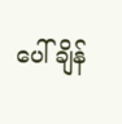ပေါ်ချိန်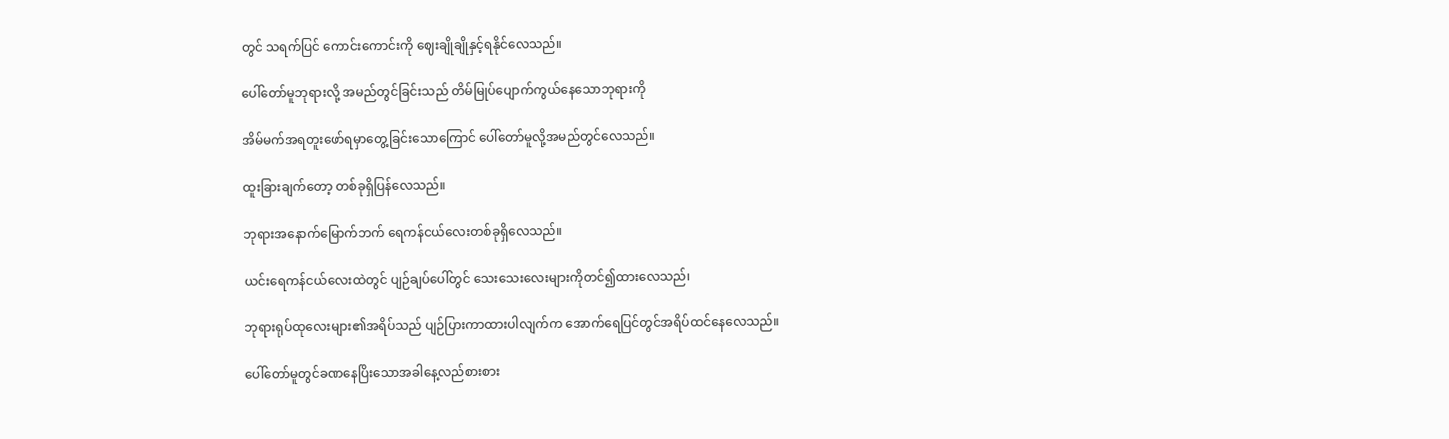တွင် သရက်ပြင် ကောင်းကောင်းကို ဈေးချိုချိုနှင့်ရနိုင်လေသည်။

ပေါ်တော်မူဘုရားလို့ အမည်တွင်ခြင်းသည် တိမ်မြုပ်ပျောက်ကွယ်နေသောဘုရားကို

အိမ်မက်အရတူးဖော်ရမှာတွေ့ခြင်းသောကြောင် ပေါ်တော်မူလို့အမည်တွင်လေသည်။

ထူးခြားချက်တော့ တစ်ခုရှိပြန်လေသည်။

ဘုရားအနောက်မြောက်ဘက် ရေကန်ငယ်လေးတစ်ခုရှိလေသည်။

ယင်းရေကန်ငယ်လေးထဲတွင် ပျဉ်ချပ်ပေါ်တွင် သေးသေးလေးများကိုတင်၍ထားလေသည်၊

ဘုရားရုပ်ထုလေးများ၏အရိပ်သည် ပျဉ်ပြားကာထားပါလျက်က အောက်ရေပြင်တွင်အရိပ်ထင်နေလေသည်။

ပေါ်တော်မူတွင်ခဏနေပြိးသောအခါနေ့လည်စားစား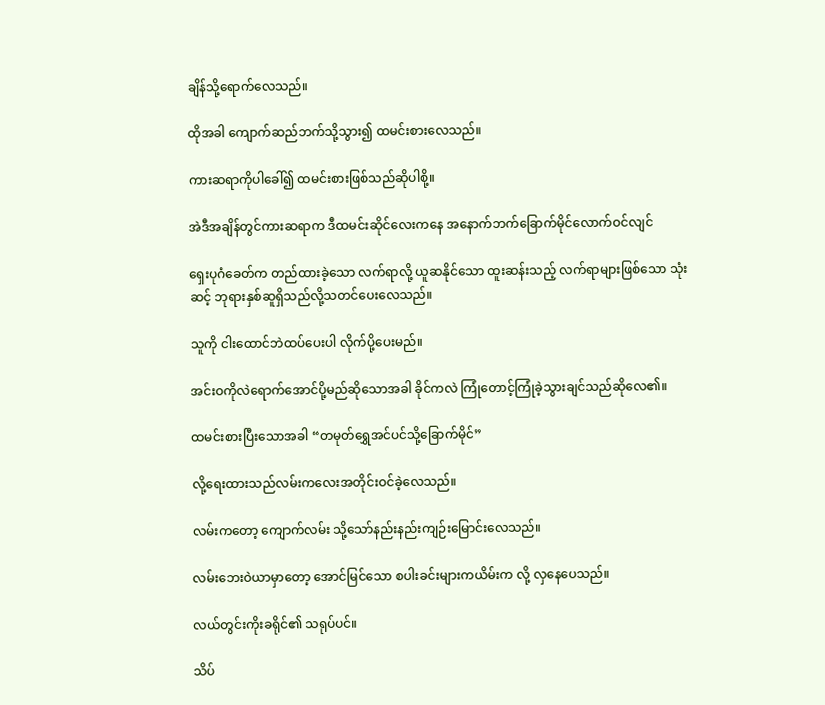ချိန်သို့ရောက်လေသည်။

ထိုအခါ ကျောက်ဆည်ဘက်သို့သွား၍ ထမင်းစားလေသည်။

ကားဆရာကိုပါခေါ်၍ ထမင်းစားဖြစ်သည်ဆိုပါစို့။

အဲဒီအချိန်တွင်ကားဆရာက ဒီထမင်းဆိုင်လေးကနေ အနောက်ဘက်ခြောက်မိုင်လောက်ဝင်လျင်

ရှေးပုဂံခေတ်က တည်ထားခဲ့သော လက်ရာလို့ ယူဆနိုင်သော ထူးဆန်းသည့် လက်ရာများဖြစ်သော သုံးဆင့် ဘုရားနှစ်ဆူရှိသည်လို့သတင်ပေးလေသည်။

သူကို ငါးထောင်ဘဲထပ်ပေးပါ လိုက်ပို့ပေးမည်။

အင်းဝကိုလဲရောက်အောင်ပို့မည်ဆိုသောအခါ ခိုင်ကလဲ ကြုံတောင့်ကြုံခဲ့သွားချင်သည်ဆိုလေ၏။

ထမင်းစားပြီးသောအခါ “တမုတ်ရွှေအင်ပင်သို့ခြောက်မိုင်”

လို့ရေးထားသည်လမ်းကလေးအတိုင်းဝင်ခဲ့လေသည်။

လမ်းကတော့ ကျောက်လမ်း သို့သော်နည်းနည်းကျဉ်းမြောင်းလေသည်။

လမ်းဘေးဝဲယာမှာတော့ အောင်မြင်သော စပါးခင်းများကယိမ်းက လို့ လှနေပေသည်။

လယ်တွင်းကိုးခရိုင်၏ သရုပ်ပင်။

သိပ်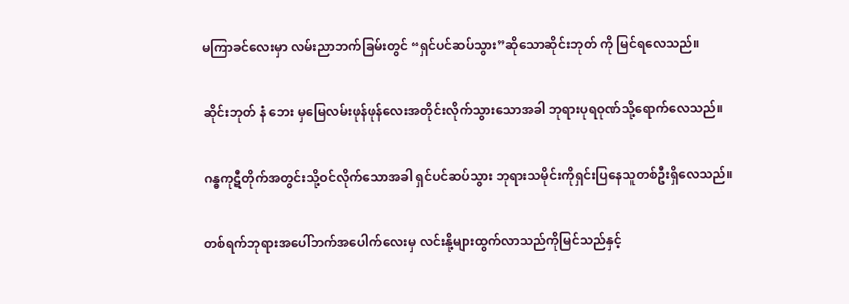မကြာခင်လေးမှာ လမ်းညာဘက်ခြမ်းတွင် “ရှင်ပင်ဆပ်သွား”ဆိုသောဆိုင်းဘုတ် ကို မြင်ရလေသည်။

ဆိုင်းဘုတ် နံ ဘေး မှမြေလမ်းဖုန်ဖုန်လေးအတိုင်းလိုက်သွားသောအခါ ဘုရားပုရဝုဏ်သို့ရောက်လေသည်။

ဂန္ဓကုဋီတိုက်အတွင်းသို့ဝင်လိုက်သောအခါ ရှင်ပင်ဆပ်သွား ဘုရားသမိုင်းကိုရှင်းပြနေသူတစ်ဦးရှိလေသည်။

တစ်ရက်ဘုရားအပေါ်ဘက်အပေါက်လေးမှ လင်းနို့များထွက်လာသည်ကိုမြင်သည်နှင့်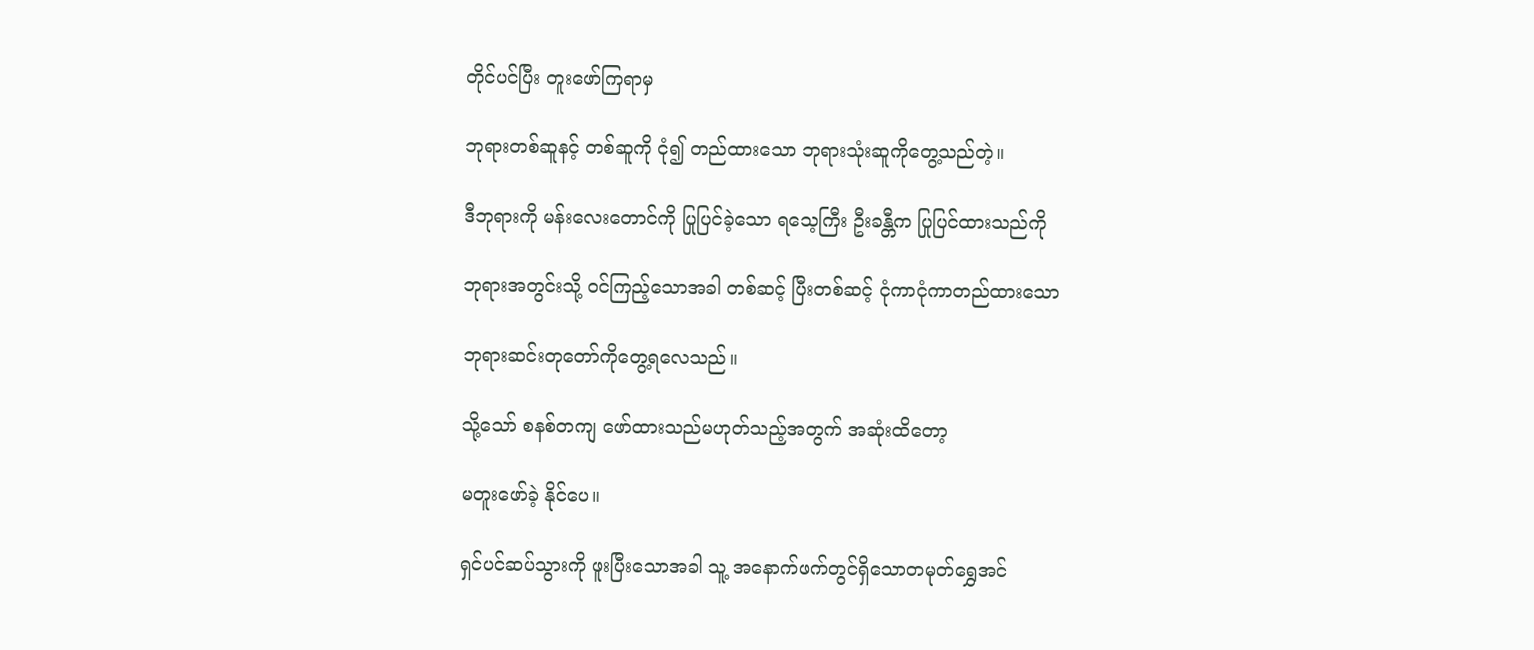တိုင်ပင်ပြီး တူးဖော်ကြရာမှ

ဘုရားတစ်ဆူနင့် တစ်ဆူကို ငုံ၍ တည်ထားသော ဘုရားသုံးဆူကိုတွေ့သည်တဲ့။

ဒီဘုရားကို မန်းလေးတောင်ကို ပြုပြင်ခဲ့သော ရသေ့ကြီး ဦးခန္တီက ပြုပြင်ထားသည်ကို

ဘုရားအတွင်းသို့ ဝင်ကြည့်သောအခါ တစ်ဆင့် ပြီးတစ်ဆင့် ငုံကာငုံကာတည်ထားသော

ဘုရားဆင်းတုတော်ကိုတွေ့ရလေသည်။

သို့သော် စနစ်တကျ ဖော်ထားသည်မဟုတ်သည့်အတွက် အဆုံးထိတော့

မတူးဖော်ခဲ့ နိုင်ပေ။

ရှင်ပင်ဆပ်သွားကို ဖူးပြီးသောအခါ သူ့ အနောက်ဖက်တွင်ရှိသောတမုတ်ရွှေအင်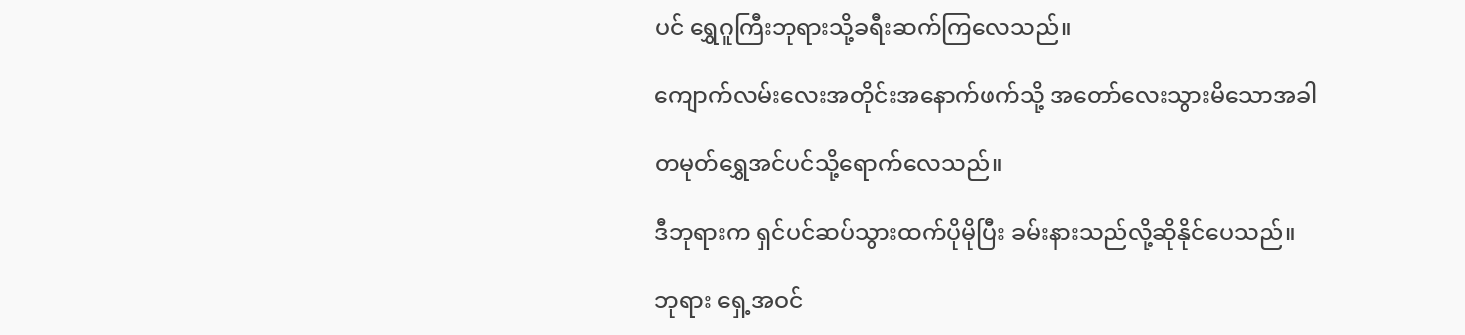ပင် ရွှေဂူကြီးဘုရားသို့ခရီးဆက်ကြလေသည်။

ကျောက်လမ်းလေးအတိုင်းအနောက်ဖက်သို့ အတော်လေးသွားမိသောအခါ

တမုတ်ရွှေအင်ပင်သို့ရောက်လေသည်။

ဒီဘုရားက ရှင်ပင်ဆပ်သွားထက်ပိုမိုပြီး ခမ်းနားသည်လို့ဆိုနိုင်ပေသည်။

ဘုရား ရှေ့အဝင်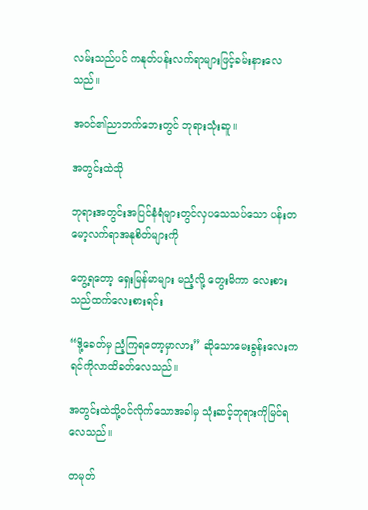လမ်းသည်ပင် ကနုတ်ပန်းလက်ရာများဖြင့်ခမ်းနားလေသည်။

အဝင်၏ညာဘက်ဘေးတွင် ဘုရားသုံးဆူ။

အတွင်းထဲသို

ဘုရားအတွင်းအပြင်နံရံများတွင်လှပသေသပ်သော ပန်းတမော့လက်ရာအနုစိတ်များကို

တွေ့ရတော့ ရှေးမြန်မာများ မညံ့လို့ တွေးမိကာ လေးစားသည်ထက်လေးစားရင်း

“ဒို့ခေတ်မှ ညံ့ကြရတော့မှာလား” ဆိုသောမေးခွန်းလေးက ရင်ကိုလာထိခတ်လေသည်။

အတွင်းထဲသို့ဝင်လိုက်သောအခါမှ သုံးဆင့်ဘုရားကိုမြင်ရလေသည်။

တမုတ်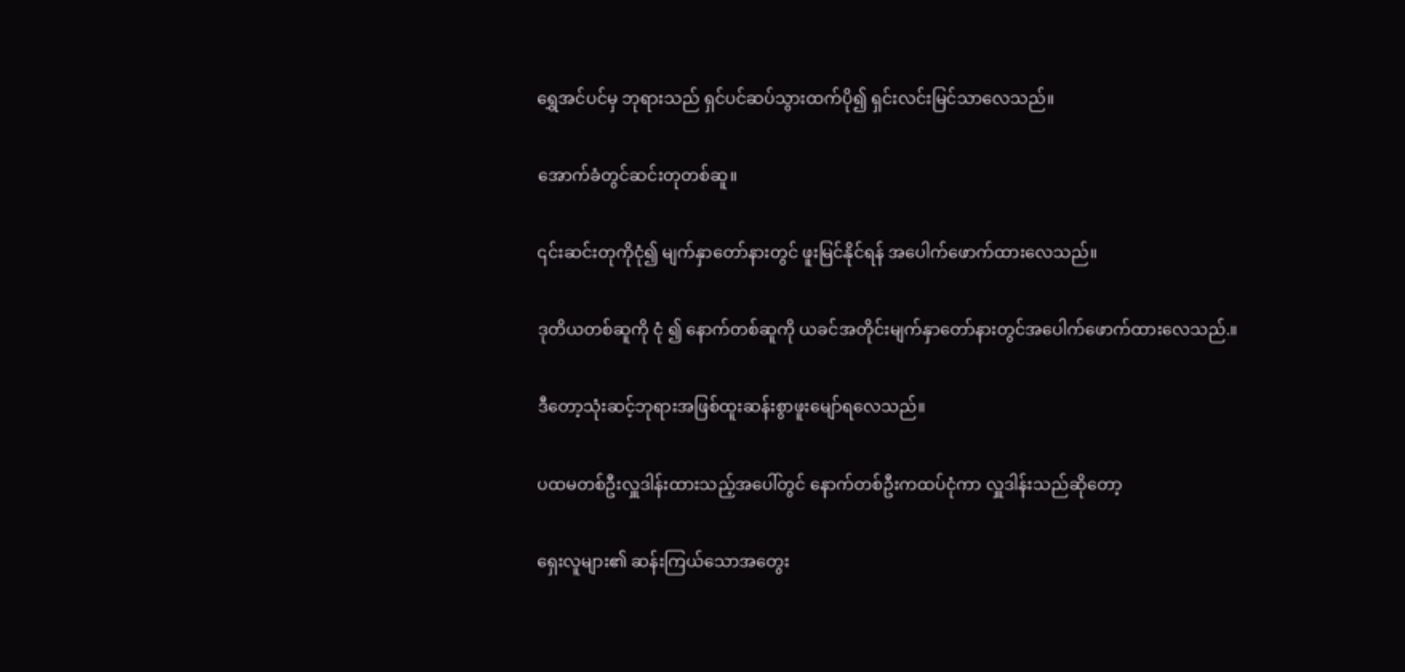ရွှေအင်ပင်မှ ဘုရားသည် ရှင်ပင်ဆပ်သွားထက်ပို၍ ရှင်းလင်းမြင်သာလေသည်။

အောက်ခံတွင်ဆင်းတုတစ်ဆူ။

၎င်းဆင်းတုကိုငုံ၍ မျက်နှာတော်နားတွင် ဖူးမြင်နိုင်ရန် အပေါက်ဖောက်ထားလေသည်။

ဒုတိယတစ်ဆူကို ငုံ ၍ နောက်တစ်ဆူကို ယခင်အတိုင်းမျက်နှာတော်နားတွင်အပေါက်ဖောက်ထားလေသည်.။

ဒီတော့သုံးဆင့်ဘုရားအဖြစ်ထူးဆန်းစွာဖူးမျော်ရလေသည်။

ပထမတစ်ဦးလှူဒါန်းထားသည့်အပေါ်တွင် နောက်တစ်ဦးကထပ်ငုံကာ လှူဒါန်းသည်ဆိုတော့

ရှေးလူများ၏ ဆန်းကြယ်သောအတွေး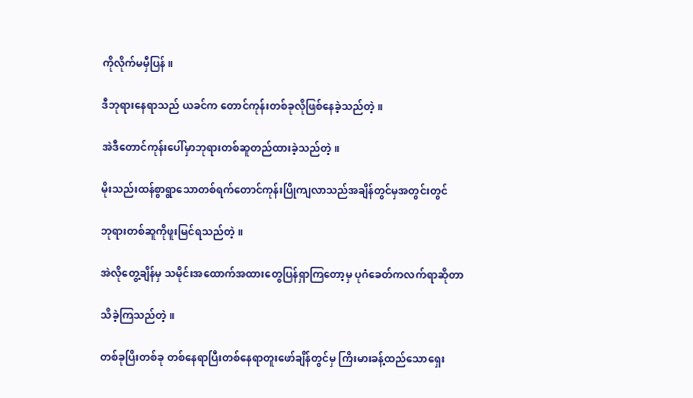ကိုလိုက်မမှီပြန်။

ဒီဘုရားနေရာသည် ယခင်က တောင်ကုန်းတစ်ခုလိုဖြစ်နေခဲ့သည်တဲ့။

အဲဒီတောင်ကုန်းပေါ်မှာဘုရားတစ်ဆူတည်ထားခဲ့သည်တဲ့။

မိုးသည်းထန်စွာရွာသောတစ်ရက်တောင်ကုန်းပြိုကျလာသည်အချိန်တွင်မှအတွင်းတွင်

ဘုရားတစ်ဆူကိုဖူးမြင်ရသည်တဲ့။

အဲလိုတွေ့ချိန်မှ သမိုင်းအထောက်အထားတွေပြန်ရှာကြတော့မှ ပုဂံခေတ်ကလက်ရာဆိုတာ

သိခဲ့ကြသည်တဲ့။

တစ်ခုပြိးတစ်ခု တစ်နေရာပြီးတစ်နေရာတူးဖော်ချိန်တွင်မှ ကြိးမားခန့်ထည်သောရှေး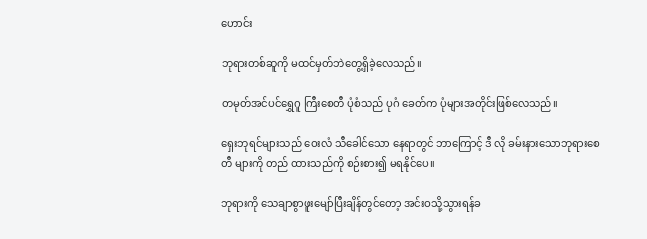ဟောင်း

ဘုရားတစ်ဆူကို မထင်မှတ်ဘဲတွေ့ရှိခဲ့လေသည်။

တမုတ်အင်ပင်ရွှေဂူ ကြီးစေတီ ပုံစံသည် ပုဂံ ခေတ်က ပုံများအတိုင်းဖြစ်လေသည်။

ရှေးဘုရင်များသည် ဝေးလံ သီခေါင်သော နေရာတွင် ဘာကြောင့် ဒီ လို ခမ်းနားသောဘုရားစေတီ များကို တည် ထားသည်ကို စဉ်းစား၍ မရနိုင်ပေ။

ဘုရားကို သေချာစွာဖူးမျော်ပြီးချိန်တွင်တော့ အင်းဝသို့သွားရန်ခ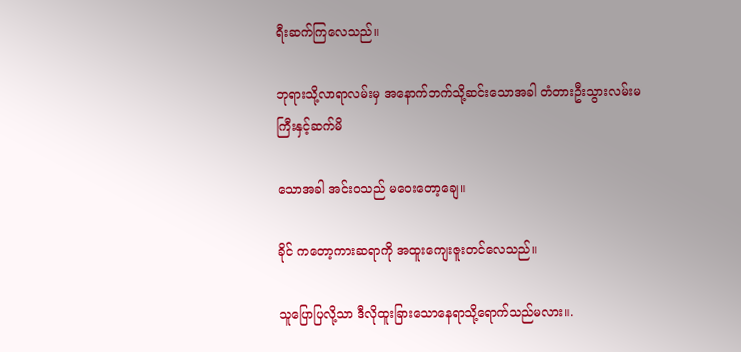ရီးဆက်ကြလေသည်။

ဘုရားသို့လာရာလမ်းမှ အနောက်ဘက်သို့ဆင်းသောအခါ တံတားဦးသွားလမ်းမကြီးနှင့်ဆက်မိ

သောအခါ အင်းဝသည် မဝေးတော့ချေ။

ခိုင် ကတော့ကားဆရာကို အထူးကျေးဇူးတင်လေသည်။

သူပြောပြလို့သာ ဒီလိုထူးခြားသောနေရာသို့ရောက်သည်မလား။.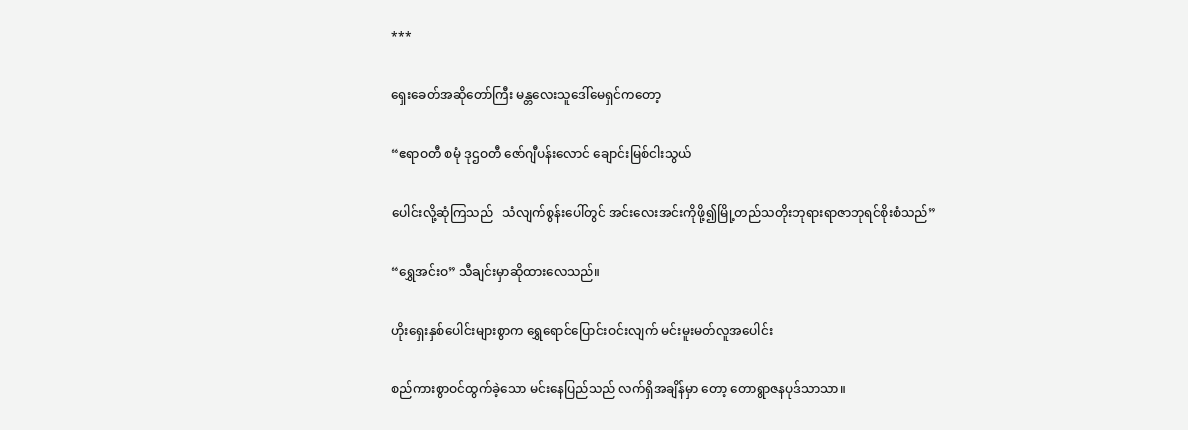***

ရှေးခေတ်အဆိုတော်ကြီး မန္တလေးသူဒေါ်မေရှင်ကတော့

“ဧရာဝတီ စမုံ ဒုဌဝတီ ဇော်ဂျီပန်းလောင် ချောင်းမြစ်ငါးသွယ်

ပေါင်းလို့ဆုံကြသည်   သံလျက်စွန်းပေါ်တွင် အင်းလေးအင်းကိုဖို့၍မြို့တည်သတိုးဘုရားရာဇာဘုရင်စိုးစံသည်”

“ရွှေအင်းဝ” သီချင်းမှာဆိုထားလေသည်။

ဟိုးရှေးနှစ်ပေါင်းများစွာက ရွှေရောင်ပြောင်းဝင်းလျက် မင်းမူးမတ်လူအပေါင်း

စည်ကားစွာဝင်ထွက်ခဲ့သော မင်းနေပြည်သည် လက်ရှိအချိန်မှာ တော့ တောရွာဇနပုဒ်သာသာ။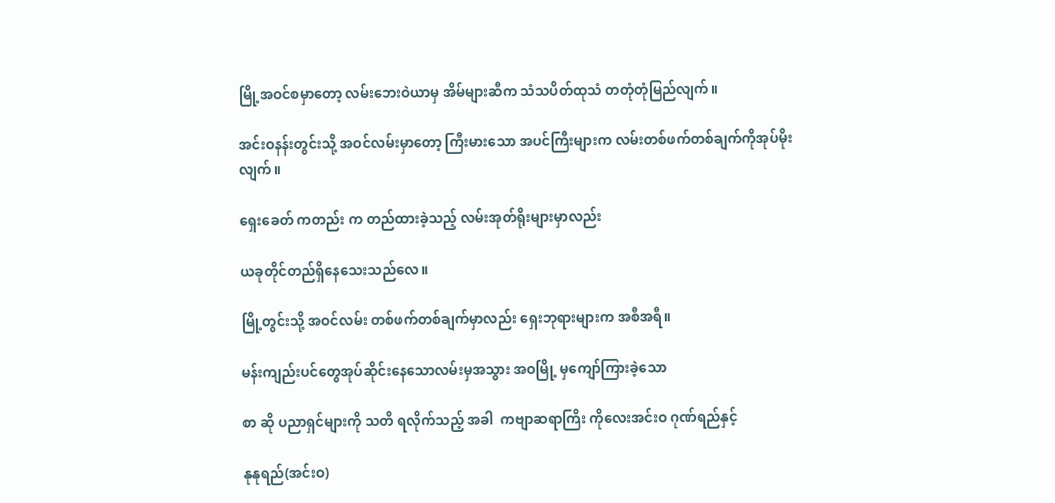မြို့အဝင်စမှာတော့ လမ်းဘေးဝဲယာမှ အိမ်များဆီက သံသပိတ်ထုသံ တတုံတုံမြည်လျက်။

အင်းဝနန်းတွင်းသို့ အဝင်လမ်းမှာတော့ ကြီးမားသော အပင်ကြီးများက လမ်းတစ်ဖက်တစ်ချက်ကိုအုပ်မိုးလျက်။

ရှေးခေတ် ကတည်း က တည်ထားခဲ့သည့် လမ်းအုတ်ရိုးများမှာလည်း

ယခုတိုင်တည်ရှိနေသေးသည်လေ။

မြို့တွင်းသို့ အဝင်လမ်း တစ်ဖက်တစ်ချက်မှာလည်း ရှေးဘုရားများက အစီအရီ။

မန်းကျည်းပင်တွေအုပ်ဆိုင်းနေသောလမ်းမှအသွား အဝမြို့ မှကျော်ကြားခဲ့သော

စာ ဆို ပညာရှင်များကို သတိ ရလိုက်သည့် အခါ  ကဗျာဆရာကြိး ကိုလေးအင်းဝ ဂုဏ်ရည်နှင့်

နုနုရည်(အင်းဝ)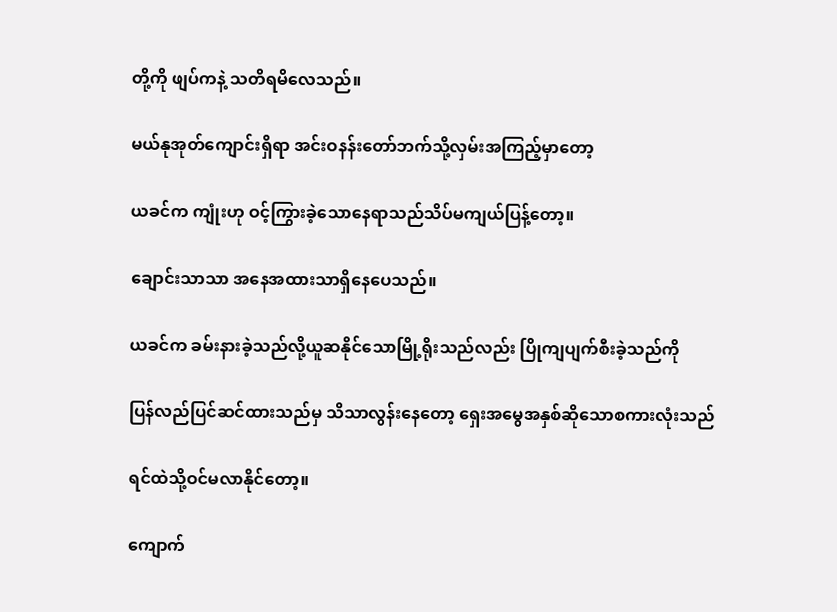တို့ကို ဖျပ်ကနဲ့ သတိရမိလေသည်။

မယ်နုအုတ်ကျောင်းရှိရာ အင်းဝနန်းတော်ဘက်သို့လှမ်းအကြည့်မှာတော့

ယခင်က ကျုံးဟု ဝင့်ကြွားခဲ့သောနေရာသည်သိပ်မကျယ်ပြန့်တော့။

ချောင်းသာသာ အနေအထားသာရှိနေပေသည်။

ယခင်က ခမ်းနားခဲ့သည်လို့ယူဆနိုင်သောမြို့ရိုးသည်လည်း ပြိုကျပျက်စီးခဲ့သည်ကို

ပြန်လည်ပြင်ဆင်ထားသည်မှ သိသာလွန်းနေတော့ ရှေးအမွေအနှစ်ဆိုသောစကားလုံးသည်

ရင်ထဲသို့ဝင်မလာနိုင်တော့။

ကျောက်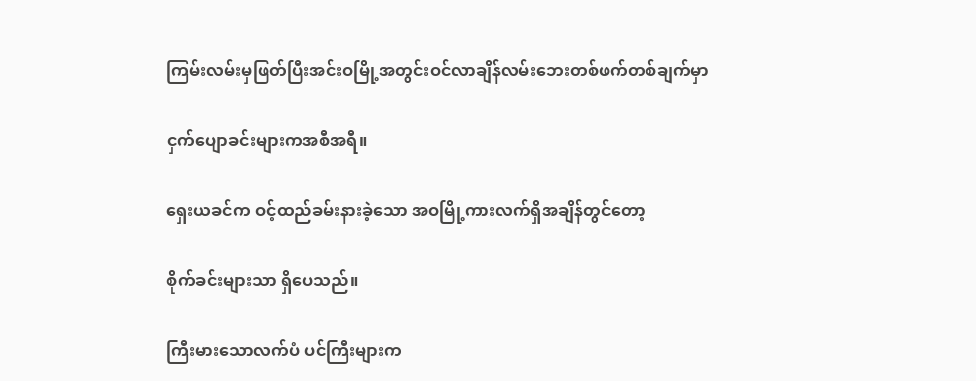ကြမ်းလမ်းမှဖြတ်ပြီးအင်းဝမြို့အတွင်းဝင်လာချိန်လမ်းဘေးတစ်ဖက်တစ်ချက်မှာ

ငှက်ပျောခင်းများကအစီအရီ။

ရှေးယခင်က ဝင့်ထည်ခမ်းနားခဲ့သော အဝမြို့ကားလက်ရှိအချိန်တွင်တော့

စိုက်ခင်းများသာ ရှိပေသည်။

ကြီးမားသောလက်ပံ ပင်ကြီးများက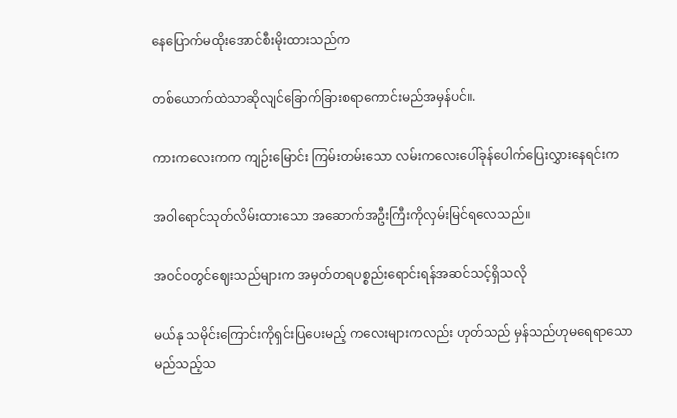နေပြောက်မထိုးအောင်စီးမိုးထားသည်က

တစ်ယောက်ထဲသာဆိုလျင်ခြောက်ခြားစရာကောင်းမည်အမှန်ပင်။.

ကားကလေးကက ကျဉ်းမြောင်း ကြမ်းတမ်းသော လမ်းကလေးပေါ်ခုန်ပေါက်ပြေးလွှားနေရင်းက

အဝါရောင်သုတ်လိမ်းထားသော အဆောက်အဦးကြီးကိုလှမ်းမြင်ရလေသည်။

အဝင်ဝတွင်ဈေးသည်များက အမှတ်တရပစ္စည်းရောင်းရန်အဆင်သင့်ရှိသလို

မယ်နု သမိုင်းကြောင်းကိုရှင်းပြပေးမည့် ကလေးများကလည်း ဟုတ်သည် မှန်သည်ဟုမရေရာသော  မည်သည့်သ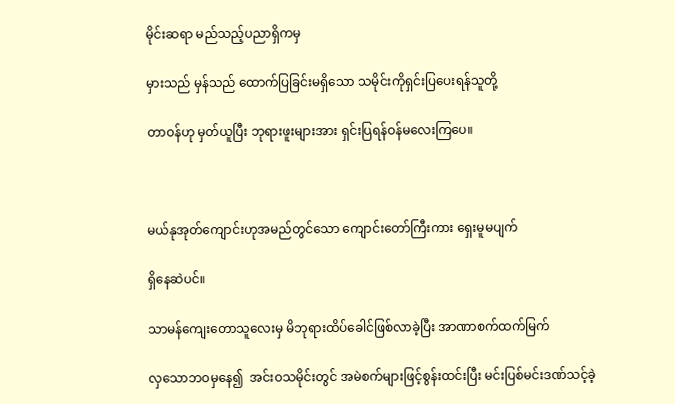မိုင်းဆရာ မည်သည့်ပညာရှိကမှ

မှားသည် မှန်သည် ထောက်ပြခြင်းမရှိသော သမိုင်းကိုရှင်းပြပေးရန်သူတို့

တာဝန်ဟု မှတ်ယူပြီး ဘုရားဖူးများအား ရှင်းပြရန်ဝန်မလေးကြပေ။



မယ်နုအုတ်ကျောင်းဟုအမည်တွင်သော ကျောင်းတော်ကြီးကား ရှေးမူမပျက်

ရှိနေဆဲပင်။

သာမန်ကျေးတောသူလေးမှ မိဘုရားထိပ်ခေါင်ဖြစ်လာခဲ့ပြီး အာဏာစက်ထက်မြက်

လှသောဘဝမှနေ၍  အင်းဝသမိုင်းတွင် အမဲစက်များဖြင့်စွန်းထင်းပြီး မင်းပြစ်မင်းဒဏ်သင့်ခဲ့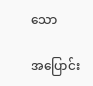သော

အပြောင်း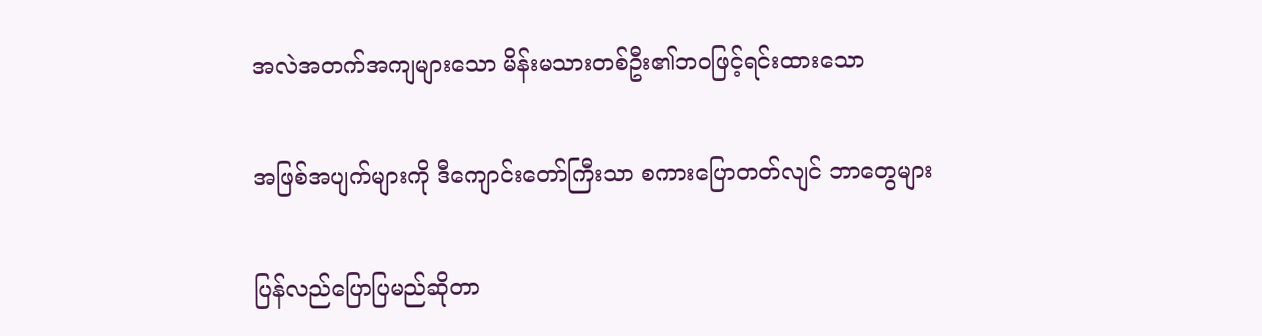အလဲအတက်အကျများသော မိန်းမသားတစ်ဦး၏ဘဝဖြင့်ရင်းထားသော

အဖြစ်အပျက်များကို ဒီကျောင်းတော်ကြီးသာ စကားပြောတတ်လျင် ဘာတွေများ

ပြန်လည်ပြောပြမည်ဆိုတာ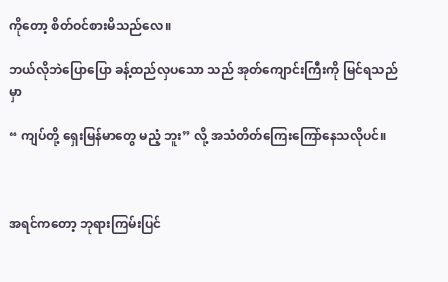ကိုတော့ စိတ်ဝင်စားမိသည်လေ။

ဘယ်လိုဘဲပြောပြော ခန့်ထည်လှပသော သည် အုတ်ကျောင်းကြီးကို မြင်ရသည်မှာ

“ ကျပ်တို့ ရှေးမြန်မာတွေ မညံ့ ဘူး” လို့ အသံတိတ်ကြေးကြော်နေသလိုပင်။



အရင်ကတော့ ဘုရားကြမ်းပြင်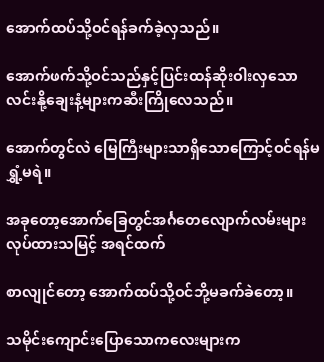အောက်ထပ်သို့ဝင်ရန်ခက်ခဲ့လှသည်။

အောက်ဖက်သို့ဝင်သည်နှင့်ပြင်းထန်ဆိုးဝါးလှသော လင်းနို့ချေးနံ့များကဆီးကြိုလေသည်။

အောက်တွင်လဲ မြေကြီးများသာရှိသောကြောင့်ဝင်ရန်မရွှံ့မရဲ။

အခုတော့အောက်ခြေတွင်အင်္ဂတေလျောက်လမ်းများလုပ်ထားသမြင့် အရင်ထက်

စာလျုင်တော့ အောက်ထပ်သို့ဝင်ဘို့မခက်ခဲတော့။

သမိုင်းကျောင်းပြောသောကလေးများက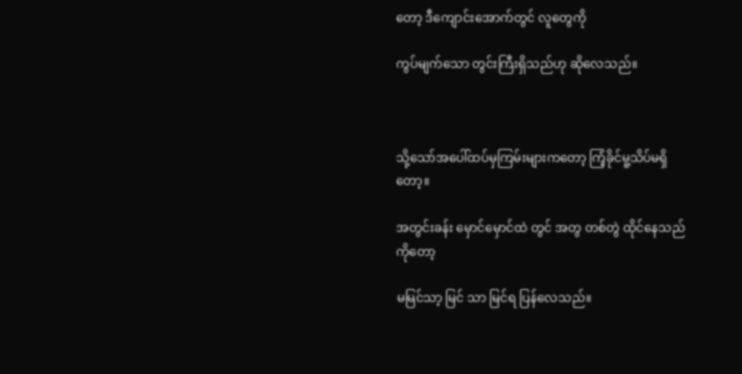တော့ ဒီကျောင်းအောက်တွင် လူတွေကို

ကွပ်မျက်သော တွင်းကြီးရှိသည်ဟု ဆိုလေသည်။



သို့သော်အပေါ်ထပ်မှကြမ်းများကတော့ ကြံ့ခိုင်မူ့သိပ်မရှိတော့။

အတွင်းခန်း မှောင်မှောင်ထဲ တွင် အတွ တစ်တွဲ ထိုင်နေသည်ကိုတော့

မမြင်သာ့ မြင် သာ မြင်ရ ပြန်လေသည်။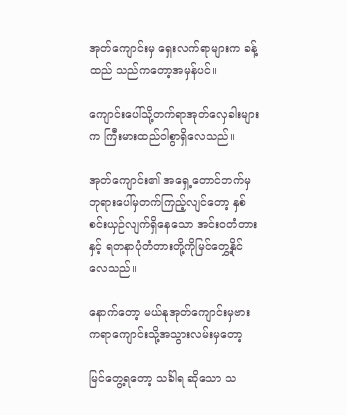အုတ်ကျောင်းမှ ရှေးလက်ရာများက ခန့်ထည် သည်ကတော့အမှန်ပင်။

ကျောင်းပေါ်သို့တက်ရာအုတ်လှေခါးများက ကြီးမားထည်ဝါစွာရှိလေသည်။

အုတ်ကျောင်း၏ အရှေ့တောင်ဘက်မှဘုရားပေါ်မှတက်ကြည့်လျင်တော့ နှစ်စင်းယှဉ်လျက်ရှိနေသော အင်းဝတံတားနှင့် ရတနာပုံတံတားတို့ကိုမြင်တွှေ့နိုင်လေသည်။

နောက်တော့ မယ်နုအုတ်ကျောင်းမှဗားကရာကျောင်းသို့အသွားလမ်းမှတော့

မြင်တွေ့ရတော့ သင်္ခါရ ဆိုသော သ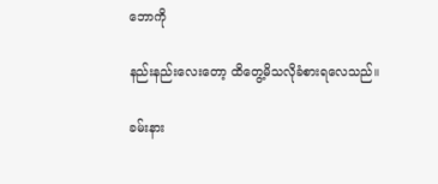ဘောကို

နည်းနည်းလေးတော့ ထိတွေ့မိသလိုခံစားရလေသည်။

ခမ်းနား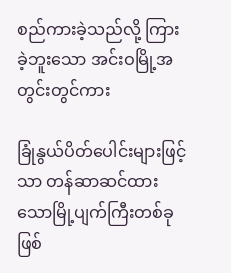စည်ကားခဲ့သည်လို့ ကြားခဲ့ဘူးသော အင်းဝမြို့အတွင်းတွင်ကား

ခြုံနွယ်ပိတ်ပေါင်းများဖြင့်သာ တန်ဆာဆင်ထားသောမြို့ပျက်ကြီးတစ်ခုဖြစ်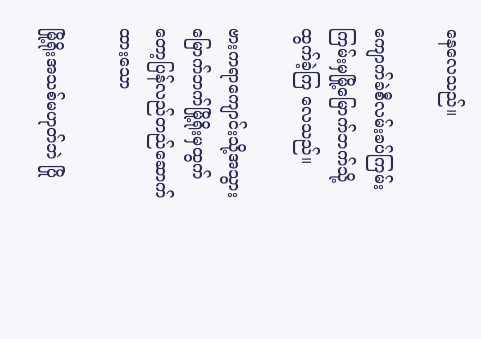နေလေသည်။

ကျောက်ခဲစီလမ်းခပ်ကြမ်းကြမ်းမှမြို့မြောက်ဘက်သို့ထွက်ခဲ့ကြ လေသည်။

ဗားကရာကျောင်းသို့အသွား မြောက်ဘက်မြို့ရိုးမှထွက်တော့ပြန်လည်တည်ဆောက်ထားသော

မြို့ရိုးအသစ်မဟုတ်ဘဲ ပြို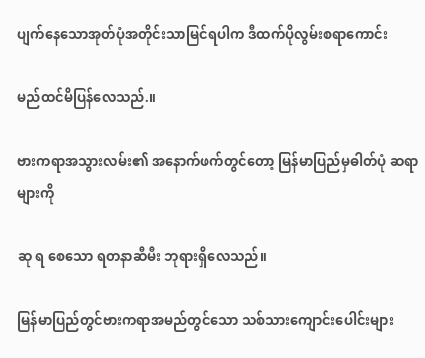ပျက်နေသောအုတ်ပုံအတိုင်းသာမြင်ရပါက ဒီထက်ပိုလွမ်းစရာကောင်း

မည်ထင်မိပြန်လေသည်.။

ဗားကရာအသွားလမ်း၏ အနောက်ဖက်တွင်တော့ မြန်မာပြည်မှဓါတ်ပုံ ဆရာများကို

ဆု ရ စေသော ရတနာဆီမီး ဘုရားရှိလေသည်။

မြန်မာပြည်တွင်ဗားကရာအမည်တွင်သော သစ်သားကျောင်းပေါင်းများ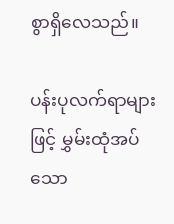စွာရှိလေသည်။

ပန်းပုလက်ရာများဖြင့် မွှမ်းထုံအပ်သော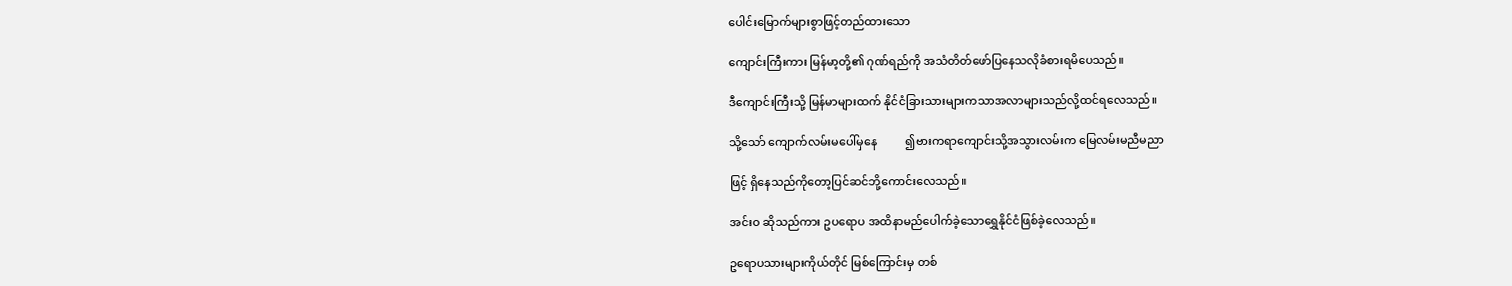ပေါင်းမြောက်များစွာဖြင့်တည်ထားသော

ကျောင်းကြီးကား မြန်မာ့တို့၏ ဂုဏ်ရည်ကို အသံတိတ်ဖော်ပြနေသလိုခံစားရမိပေသည်။

ဒီကျောင်းကြီးသို့ မြန်မာများထက် နိုင်ငံခြားသားများကသာအလာများသည်လို့ထင်ရလေသည်။

သို့သော် ကျောက်လမ်းမပေါ်မှနေ          ၍ဗားကရာကျောင်းသို့အသွားလမ်းက မြေလမ်းမညီမညာ

ဖြင့် ရှိနေသည်ကိုတော့ပြင်ဆင်ဘို့ကောင်းလေသည်။

အင်းဝ ဆိုသည်ကား ဥပရောပ အထိနာမည်ပေါက်ခဲ့သောရွှေနိုင်ငံဖြစ်ခဲ့လေသည်။

ဥရောပသားများကိုယ်တိုင် မြစ်ကြောင်းမှ တစ်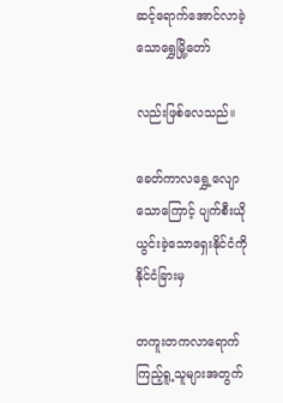ဆင့်ရောက်အောင်လာခဲ့သောရွှေမြို့တော်

လည်းဖြစ်လေသည်။

ခေတ်ကာလရွှေ့လျောသောကြောင့် ပျက်စီးယိုယွင်းခဲ့သောရှေးနိုင်ငံကိုနိုင်ငံခြားမှ

တကူးတကလာရောက်ကြည့်ရူ့သူများအတွက်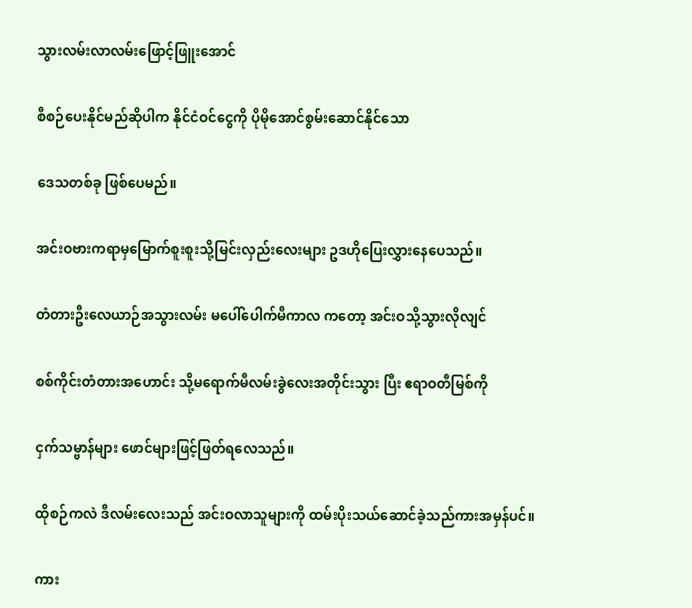သွားလမ်းလာလမ်းဖြောင့်ဖြူးအောင်

စီစဉ်ပေးနိုင်မည်ဆိုပါက နိုင်ငံဝင်ငွေကို ပိုမိုအောင်စွမ်းဆောင်နိုင်သော

ဒေသတစ်ခု ဖြစ်ပေမည်။

အင်းဝဗားကရာမှမြောက်စူးစူးသို့မြင်းလှည်းလေးများ ဥဒဟိုပြေးလွှားနေပေသည်။

တံတားဦးလေယာဉ်အသွားလမ်း မပေါ်ပေါက်မီကာလ ကတော့ အင်းဝသို့သွားလိုလျင်

စစ်ကိုင်းတံတားအဟောင်း သို့မရောက်မီလမ်းခွဲလေးအတိုင်းသွား ပြီး ဧရာဝတီမြစ်ကို

ငှက်သမ္ဗာန်များ ဖောင်များဖြင့်ဖြတ်ရလေသည်။

ထိုစဉ်ကလဲ ဒီလမ်းလေးသည် အင်းဝလာသူများကို ထမ်းပိုးသယ်ဆောင်ခဲ့သည်ကားအမှန်ပင်။

ကား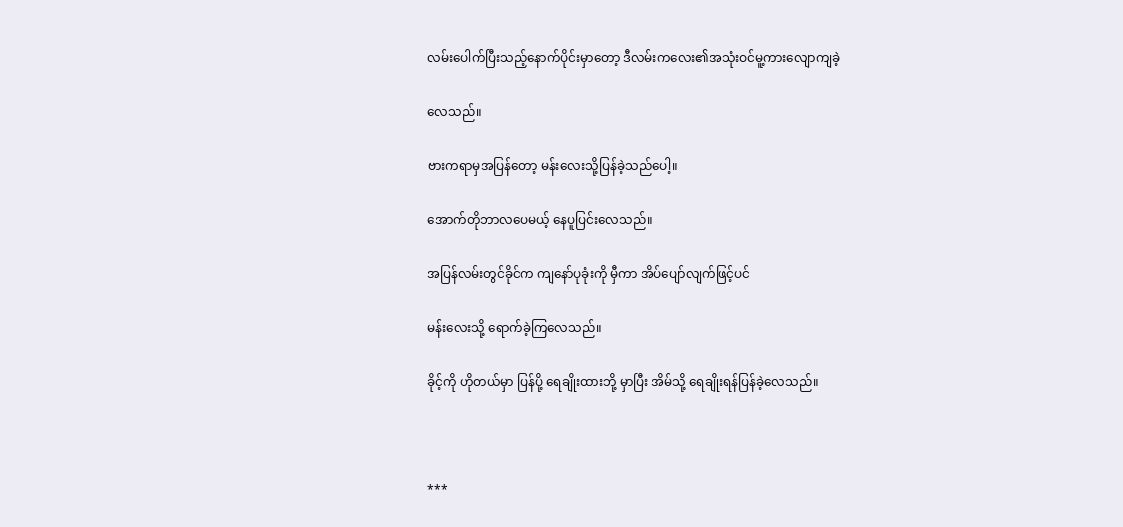လမ်းပေါက်ပြီးသည့်နောက်ပိုင်းမှာတော့ ဒီလမ်းကလေး၏အသုံးဝင်မူ့ကားလျောကျခဲ့

လေသည်။

ဗားကရာမှအပြန်တော့ မန်းလေးသို့ပြန်ခဲ့သည်ပေါ့။

အောက်တိုဘာလပေမယ့် နေပူပြင်းလေသည်။

အပြန်လမ်းတွင်ခိုင်က ကျနော်ပုခုံးကို မှီကာ အိပ်ပျော်လျက်ဖြင့်ပင်

မန်းလေးသို့ ရောက်ခဲ့ကြလေသည်။

ခိုင့်ကို ဟိုတယ်မှာ ပြန်ပို့ ရေချိုးထားဘို့ မှာပြီး အိမ်သို့ ရေချိုးရန်ပြန်ခဲ့လေသည်။



***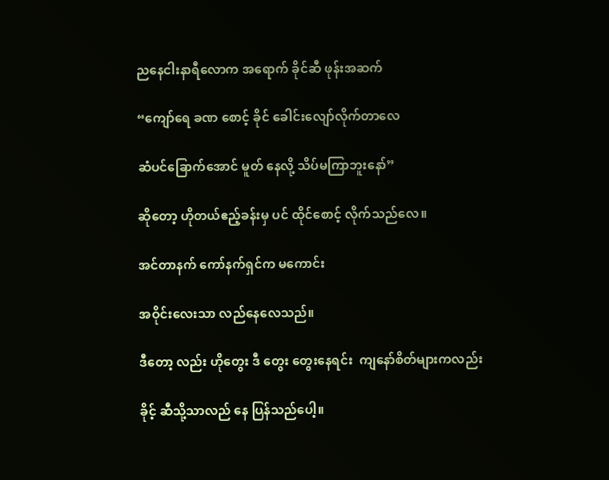ညနေငါးနာရီလောက အရောက် ခိုင်ဆီ ဖုန်းအဆက်

“ကျော်ရေ ခဏ စောင့် ခိုင် ခေါင်းလျော်လိုက်တာလေ

ဆံပင်ခြောက်အောင် မူတ် နေလို့ သိပ်မကြာဘူးနော်”

ဆိုတော့ ဟိုတယ်ဧည့်ခန်းမှ ပင် ထိုင်စောင့် လိုက်သည်လေ။

အင်တာနက် ကော်နက်ရှင်က မကောင်း

အဝိုင်းလေးသာ လည်နေလေသည်။

ဒီတော့ လည်း ဟိုတွေး ဒီ တွေး တွေးနေရင်း  ကျနော်စိတ်များကလည်း

ခိုင့် ဆီသို့သာလည် နေ ပြန်သည်ပေါ့။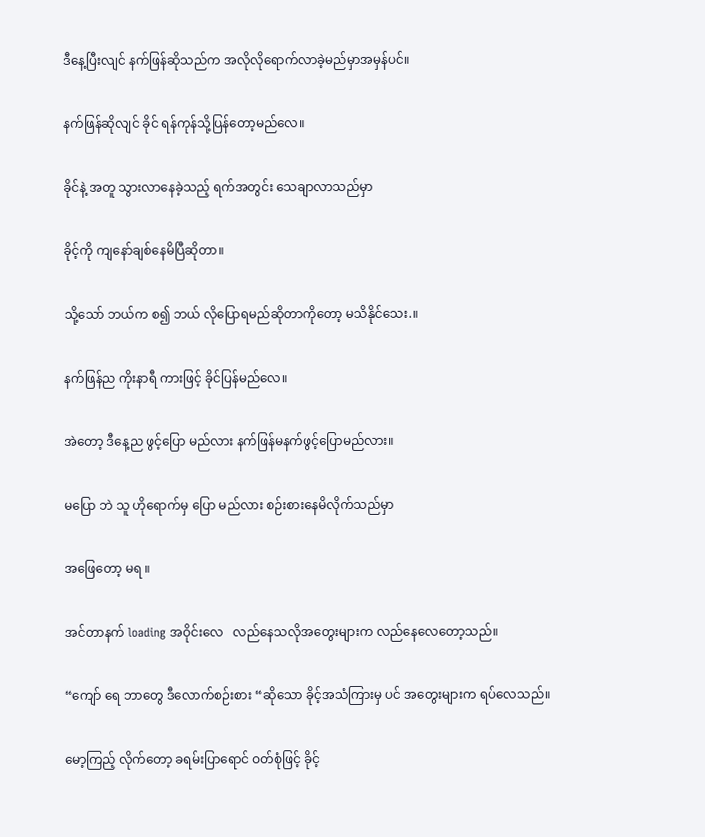ဒီနေ့ပြီးလျင် နက်ဖြန်ဆိုသည်က အလိုလိုရောက်လာခဲ့မည်မှာအမှန်ပင်။

နက်ဖြန်ဆိုလျင် ခိုင် ရန်ကုန်သို့ပြန်တော့မည်လေ။

ခိုင်နဲ့ အတူ သွားလာနေခဲ့သည့် ရက်အတွင်း သေချာလာသည်မှာ

ခိုင့်ကို ကျနော်ချစ်နေမိပြီဆိုတာ။

သို့သော် ဘယ်က စ၍ ဘယ် လိုပြောရမည်ဆိုတာကိုတော့ မသိနိုင်သေး.။

နက်ဖြန်ည ကိုးနာရီ ကားဖြင့် ခိုင်ပြန်မည်လေ။

အဲတော့ ဒီနေ့ည ဖွင့်ပြော မည်လား နက်ဖြန်မနက်ဖွင့်ပြောမည်လား။

မပြော ဘဲ သူ ဟိုရောက်မှ ပြော မည်လား စဉ်းစားနေမိလိုက်သည်မှာ

အဖြေတော့ မရ ။

အင်တာနက် loading အဝိုင်းလေ   လည်နေသလိုအတွေးများက လည်နေလေတော့သည်။

“ကျော် ရေ ဘာတွေ ဒီလောက်စဉ်းစား “ဆိုသော ခိုင့်အသံကြားမှ ပင် အတွေးများက ရပ်လေသည်။

မော့ကြည့် လိုက်တော့ ခရမ်းပြာရောင် ဝတ်စုံဖြင့် ခိုင့်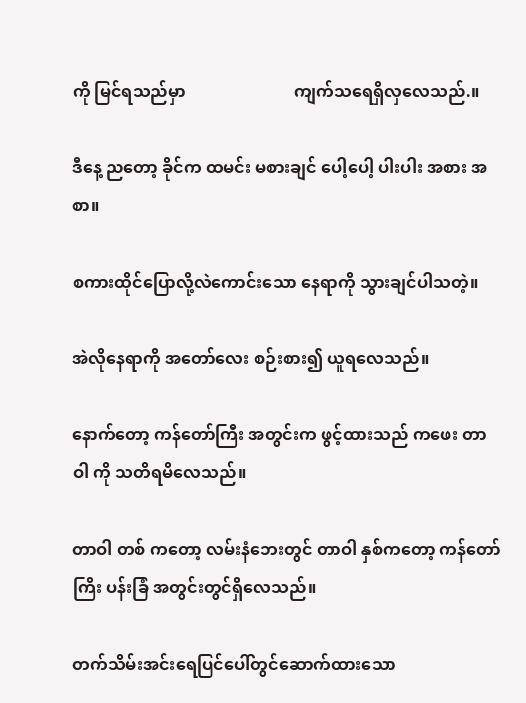ကို မြင်ရသည်မှာ                          ကျက်သရေရှိလှလေသည်.။

ဒီနေ့ ညတော့ ခိုင်က ထမင်း မစားချင် ပေါ့ပေါ့ ပါးပါး အစား အစာ။

စကားထိုင်ပြောလို့လဲကောင်းသော နေရာကို သွားချင်ပါသတဲ့။

အဲလိုနေရာကို အတော်လေး စဉ်းစား၍ ယူရလေသည်။

နောက်တော့ ကန်တော်ကြီး အတွင်းက ဖွင့်ထားသည် ကဖေး တာဝါ ကို သတိရမိလေသည်။

တာဝါ တစ် ကတော့ လမ်းနံဘေးတွင် တာဝါ နှစ်ကတော့ ကန်တော်ကြိး ပန်းခြံ အတွင်းတွင်ရှိလေသည်။

တက်သိမ်းအင်းရေပြင်ပေါ်တွင်ဆောက်ထားသော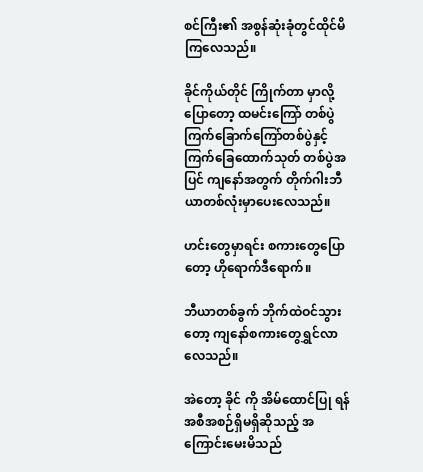စင်ကြီး၏ အစွန်ဆုံးခုံတွင်ထိုင်မိကြလေသည်။

ခိုင်ကိုယ်တိုင် ကြိုက်တာ မှာလို့ ပြောတော့ ထမင်းကြော် တစ်ပွဲ ကြက်ခြောက်ကြော်တစ်ပွဲနှင့် ကြက်ခြေထောက်သုတ် တစ်ပွဲအပြင် ကျနော်အတွက် တိုက်ဂါးဘီယာတစ်လုံးမှာပေးလေသည်။

ဟင်းတွေမှာရင်း စကားတွေပြောတော့ ဟိုရောက်ဒီရောက်။

ဘီယာတစ်ခွက် ဘိုက်ထဲဝင်သွားတော့ ကျနော်စကားတွေရွှင်လာလေသည်။

အဲတော့ ခိုင် ကို အိမ်ထောင်ပြု ရန် အစီအစဉ်ရှိမရှိဆိုသည့် အကြောင်းမေးမိသည်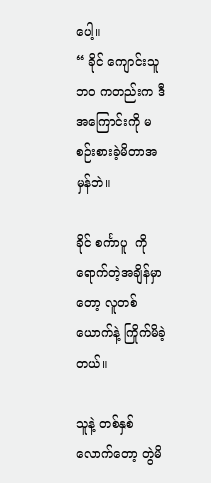ပေါ့။                                                           “ ခိုင် ကျောင်းသူဘဝ ကတည်းက ဒီအကြောင်းကို မစဉ်းစားခဲ့မိတာအမှန်ဘဲ။

ခိုင် စင်္ကာပူ  ကို ရောက်တဲ့အချိန်မှာတော့ လူတစ်ယောက်နဲ့ ကြိုက်မိခဲ့တယ်။

သူနဲ့ တစ်နှစ်လောက်တော့ တွဲမိ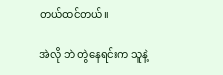တယ်ထင်တယ်။

အဲလို ဘဲ တွဲနေရင်းက သူနဲ့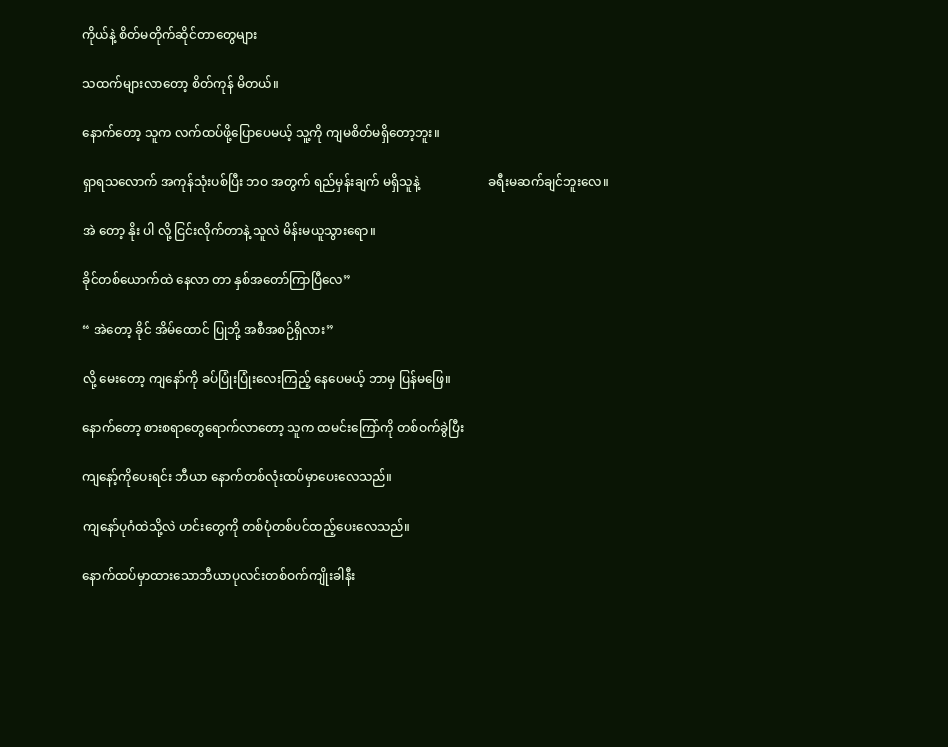ကိုယ်နဲ့ စိတ်မတိုက်ဆိုင်တာတွေများ

သထက်များလာတော့ စိတ်ကုန် မိတယ်။

နောက်တော့ သူက လက်ထပ်ဖို့ပြောပေမယ့် သူ့ကို ကျမစိတ်မရှိတော့ဘူး။

ရှာရသလောက် အကုန်သုံးပစ်ပြီး ဘဝ အတွက် ရည်မှန်းချက် မရှိသူနဲ့                      ခရီးမဆက်ချင်ဘူးလေ။

အဲ တော့ နိုး ပါ လို့ ငြင်းလိုက်တာနဲ့ သူလဲ မိန်းမယူသွားရော။

ခိုင်တစ်ယောက်ထဲ နေလာ တာ နှစ်အတော်ကြာပြီလေ”

“ အဲတော့ ခိုင် အိမ်ထောင် ပြုဘို့ အစီအစဉ်ရှိလား”

လို့ မေးတော့ ကျနော်ကို ခပ်ပြုံးပြုံးလေးကြည့် နေပေမယ့် ဘာမှ ပြန်မဖြေ။

နောက်တော့ စားစရာတွေရောက်လာတော့ သူက ထမင်းကြော်ကို တစ်ဝက်ခွဲပြီး

ကျနော့်ကိုပေးရင်း ဘီယာ နောက်တစ်လုံးထပ်မှာပေးလေသည်။

ကျနော်ပုဂံထဲသို့လဲ ဟင်းတွေကို တစ်ပုံတစ်ပင်ထည့်ပေးလေသည်။

နောက်ထပ်မှာထားသောဘီယာပုလင်းတစ်ဝက်ကျိုးခါနီး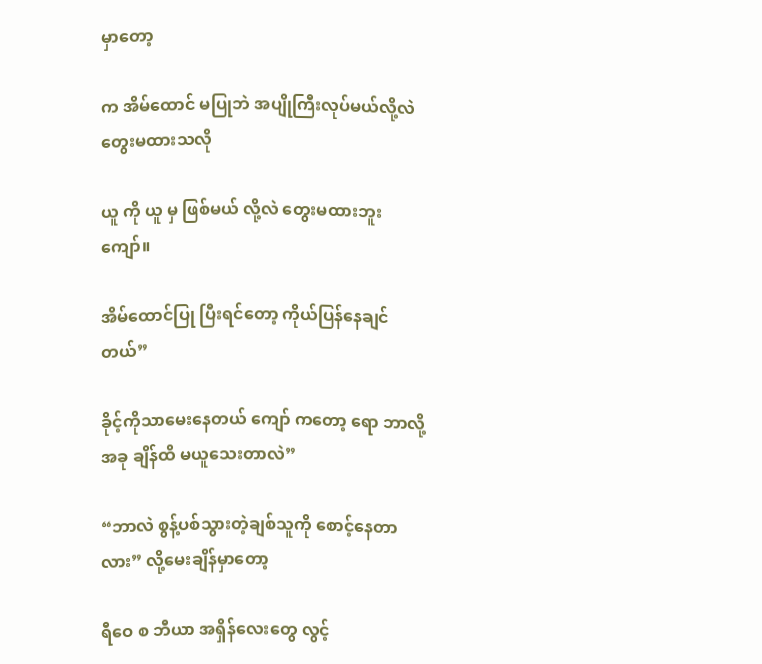မှာတော့

က အိမ်ထောင် မပြုဘဲ အပျိုကြီးလုပ်မယ်လို့လဲ တွေးမထားသလို

ယူ ကို ယူ မှ ဖြစ်မယ် လို့လဲ တွေးမထားဘူးကျော်။

အိမ်ထောင်ပြု ပြီးရင်တော့ ကိုယ်ပြန်နေချင်တယ်”

ခိုင့်ကိုသာမေးနေတယ် ကျော် ကတော့ ရော ဘာလို့ အခု ချိန်ထိ မယူသေးတာလဲ”

“ဘာလဲ စွန့်ပစ်သွားတဲ့ချစ်သူကို စောင့်နေတာလား” လို့မေးချိန်မှာတော့

ရီဝေ စ ဘီယာ အရှိန်လေးတွေ လွင့်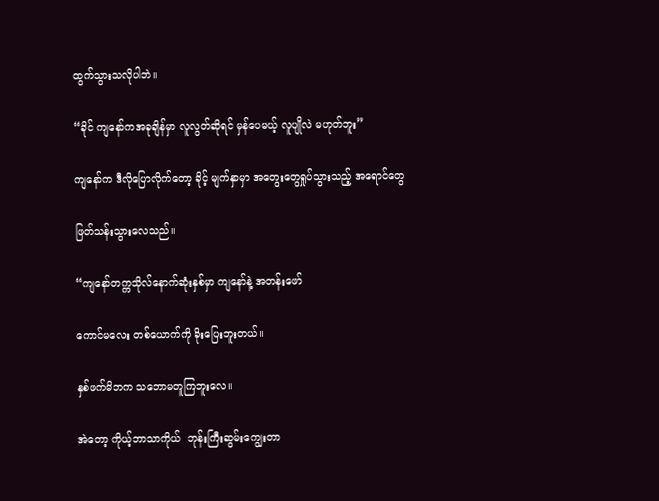ထွက်သွားသလိုပါဘဲ။

“ခိုင် ကျနော်ကအခုချိန်မှာ လူလွတ်ဆိုရင် မှန်ပေမယ့် လူပျိုလဲ မဟုတ်ဘူး”

ကျနော်က ဒီလိုပြောလိုက်တော့ ခိုင့် မျက်နှာမှာ အတွေးတွေရှုပ်သွားသည့် အရောင်တွေ

ဖြတ်သန်းသွားလေသည်။

“ကျနော်တက္ကသိုလ်နောက်ဆုံးနှစ်မှာ ကျနော်နဲ့ အတန်းဖော်

ကောင်မလေး တစ်ယောက်ကို ခိုးပြေးဘူးတယ်။

နှစ်ဖက်မိဘက သဘောမတူကြဘူးလေ။

အဲတော့ ကိုယ့်ဘာသာကိုယ်  ဘုန်းကြီးဆွမ်းကျွေးတာ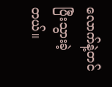လောက်နဲ့တင် ပြီးသွားခဲ့တယ်။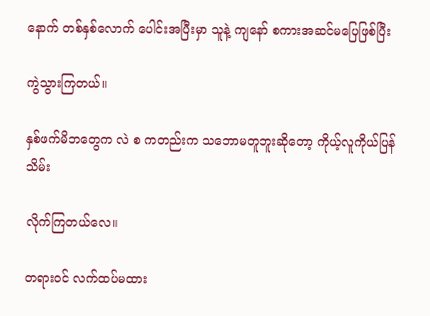နောက် တစ်နှစ်လောက် ပေါင်းအပြီးမှာ သူနဲ့ ကျနော် စကားအဆင်မပြေဖြစ်ပြီး

ကွဲသွားကြတယ်။

နှစ်ဖက်မိဘတွေက လဲ စ ကတည်းက သဘောမတူဘူးဆိုတော့ ကိုယ့်လူကိုယ်ပြန်သိမ်း

လိုက်ကြတယ်လေ။

တရားဝင် လက်ထပ်မထား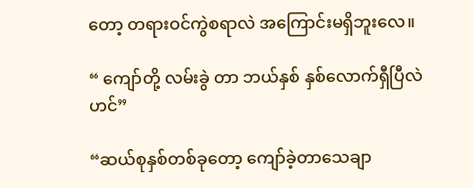တော့ တရားဝင်ကွဲစရာလဲ အကြောင်းမရှိဘူးလေ။

“ ကျော်တို့ လမ်းခွဲ တာ ဘယ်နှစ် နှစ်လောက်ရှီပြီလဲ ဟင်”

“ဆယ်စုနှစ်တစ်ခုတော့ ကျော်ခဲ့တာသေချာ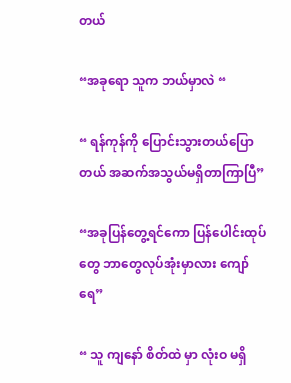တယ်

“အခုရော သူက ဘယ်မှာလဲ “

“ ရန်ကုန်ကို ပြောင်းသွားတယ်ပြောတယ် အဆက်အသွယ်မရှိတာကြာပြီ”

“အခုပြန်တွေ့ရင်ကော ပြန်ပေါင်းထုပ်တွေ ဘာတွေလုပ်အုံးမှာလား ကျော်ရေ”

“ သူ ကျနော် စိတ်ထဲ မှာ လုံးဝ မရှိ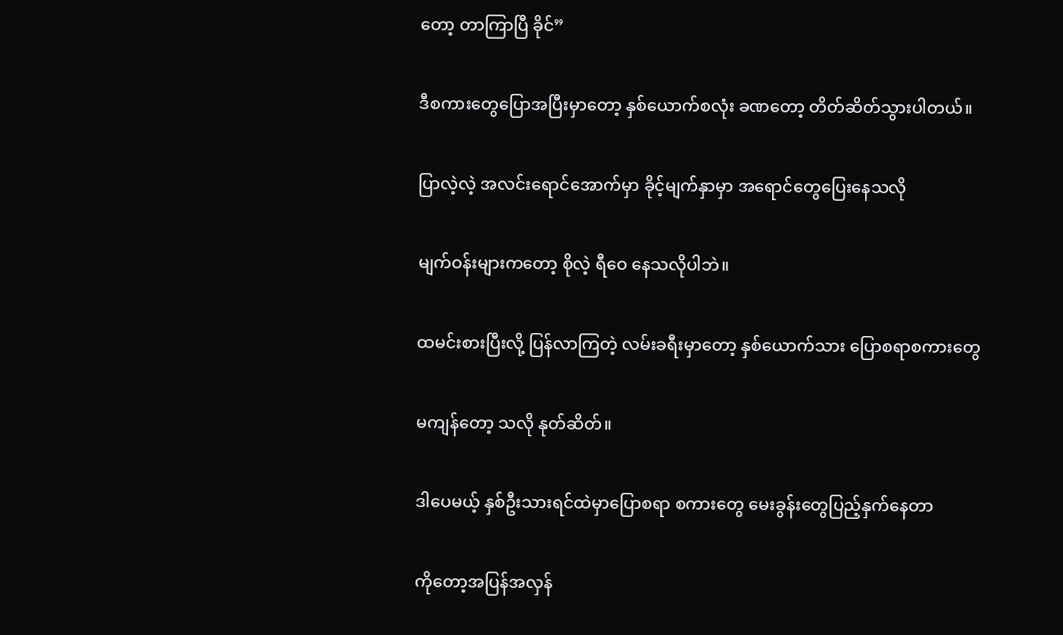တော့ တာကြာပြီ ခိုင်”

ဒီစကားတွေပြောအပြီးမှာတော့ နှစ်ယောက်စလုံး ခဏတော့ တိတ်ဆိတ်သွားပါတယ်။

ပြာလဲ့လဲ့ အလင်းရောင်အောက်မှာ ခိုင့်မျက်နှာမှာ အရောင်တွေပြေးနေသလို

မျက်ဝန်းများကတော့ စိုလဲ့ ရီဝေ နေသလိုပါဘဲ။

ထမင်းစားပြီးလို့ ပြန်လာကြတဲ့ လမ်းခရီးမှာတော့ နှစ်ယောက်သား ပြောစရာစကားတွေ

မကျန်တော့ သလို နုတ်ဆိတ်။

ဒါပေမယ့် နှစ်ဦးသားရင်ထဲမှာပြောစရာ စကားတွေ မေးခွန်းတွေပြည့်နှက်နေတာ

ကိုတော့အပြန်အလှန်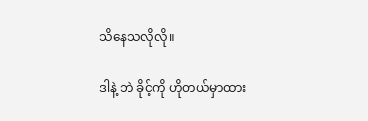သိနေသလိုလို။

ဒါနဲ့ ဘဲ ခိုင့်ကို ဟိုတယ်မှာထား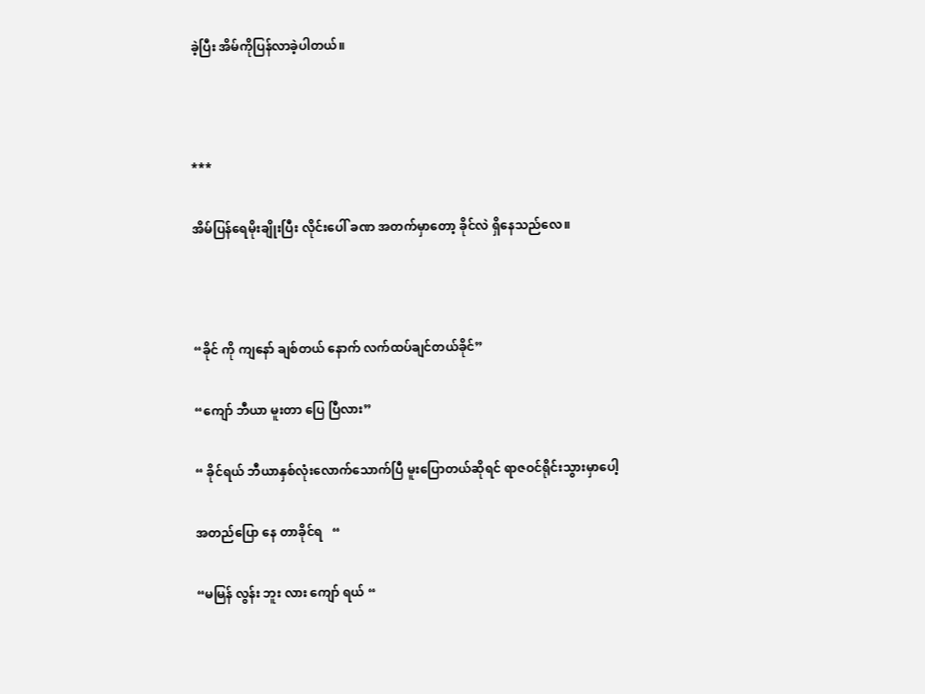ခဲ့ပြီး အိမ်ကိုပြန်လာခဲ့ပါတယ်။



***

အိမ်ပြန်ရေမိုးချိုးပြီး လိုင်းပေါ် ခဏ အတက်မှာတော့ ခိုင်လဲ ရှိနေသည်လေ။



“ခိုင် ကို ကျနော် ချစ်တယ် နောက် လက်ထပ်ချင်တယ်ခိုင်”

“ကျော် ဘီယာ မူးတာ ပြေ ပြီလား”

“ ခိုင်ရယ် ဘီယာနှစ်လုံးလောက်သောက်ပြီ မူးပြောတယ်ဆိုရင် ရာဇဝင်ရိုင်းသွားမှာပေါ့

အတည်ပြော နေ တာခိုင်ရ   “

“မမြန် လွန်း ဘူး လား ကျော် ရယ် “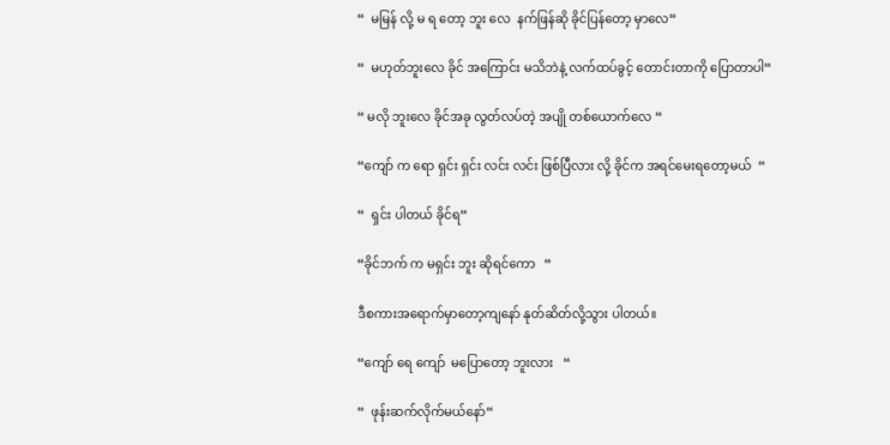“  မမြန် လို့ မ ရ တော့ ဘူး လေ  နက်ဖြန်ဆို ခိုင်ပြန်တော့ မှာလေ“

“  မဟုတ်ဘူးလေ ခိုင် အကြောင်း မသိဘဲနဲ့ လက်ထပ်ခွင့် တောင်းတာကို ပြောတာပါ“

“ မလို ဘူးလေ ခိုင်အခု လွတ်လပ်တဲ့ အပျို တစ်ယောက်လေ “

“ကျော် က ရော ရှင်း ရှင်း လင်း လင်း ဖြစ်ပြီလား လို့ ခိုင်က အရင်မေးရတော့မယ်  “

“  ရှင်း ပါတယ် ခိုင်ရ“

“ခိုင်ဘက် က မရှင်း ဘူး ဆိုရင်ကော   “

ဒီစကားအရောက်မှာတော့ကျနော် နုတ်ဆိတ်လို့သွား ပါတယ်။

“ကျော် ရေ ကျော်  မပြောတော့ ဘူးလား   “

“  ဖုန်းဆက်လိုက်မယ်နော်“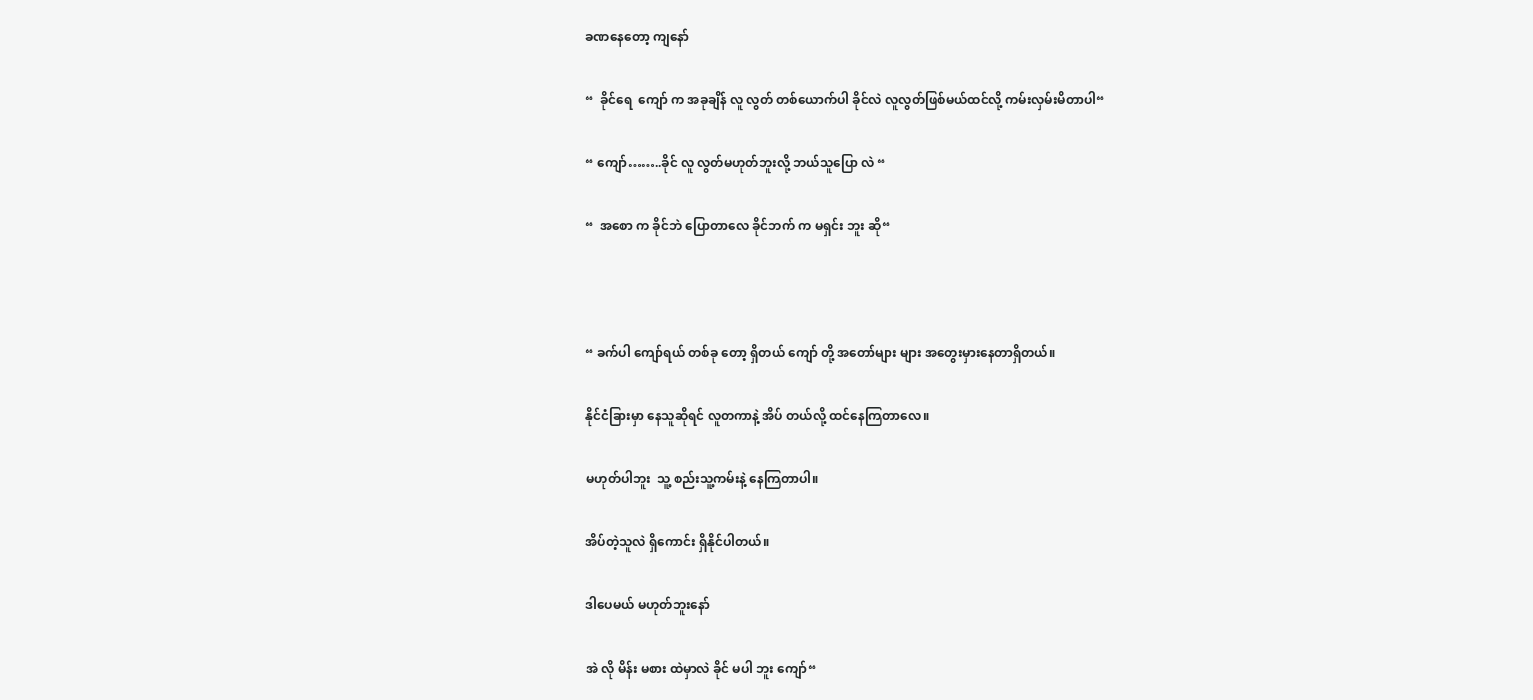ခဏနေတော့ ကျနော်

“  ခိုင်ရေ  ကျော် က အခုချိန် လူ လွတ် တစ်ယောက်ပါ ခိုင်လဲ လူလွတ်ဖြစ်မယ်ထင်လို့ ကမ်းလှမ်းမိတာပါ“

“ ကျော်……..ခိုင် လူ လွတ်မဟုတ်ဘူးလို့ ဘယ်သူပြော လဲ “

“  အစော က ခိုင်ဘဲ ပြောတာလေ ခိုင်ဘက် က မရှင်း ဘူး ဆို“



“ ခက်ပါ ကျော်ရယ် တစ်ခု တော့ ရှိတယ် ကျော် တို့ အတော်များ များ အတွေးမှားနေတာရှိတယ်။

နိုင်ငံခြားမှာ နေသူဆိုရင် လူတကာနဲ့ အိပ် တယ်လို့ ထင်နေကြတာလေ။

မဟုတ်ပါဘူး  သူ့ စည်းသူ့ကမ်းနဲ့ နေကြတာပါ။

အိပ်တဲ့သူလဲ ရှိကောင်း ရှိနိုင်ပါတယ်။

ဒါပေမယ် မဟုတ်ဘူးနော်

အဲ လို မိန်း မစား ထဲမှာလဲ ခိုင် မပါ ဘူး ကျော်“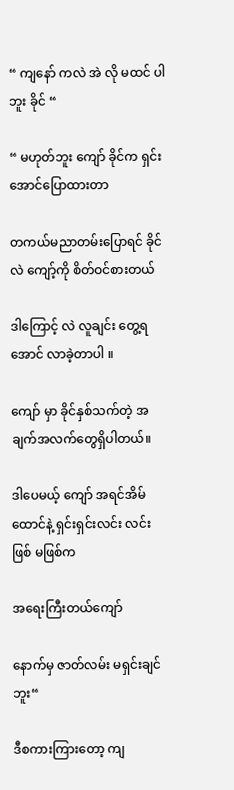“ ကျနော် ကလဲ အဲ လို မထင် ပါဘူး ခိုင် “

“ မဟုတ်ဘူး ကျော် ခိုင်က ရှင်းအောင်ပြောထားတာ

တကယ်မညာတမ်းပြောရင် ခိုင်လဲ ကျော့်ကို စိတ်ဝင်စားတယ်

ဒါကြောင့် လဲ လူချင်း တွေ့ရအောင် လာခဲ့တာပါ ။

ကျော် မှာ ခိုင်နှစ်သက်တဲ့ အချက်အလက်တွေရှိပါတယ်။

ဒါပေမယ့် ကျော် အရင်အိမ်ထောင်နဲ့ ရှင်းရှင်းလင်း လင်း ဖြစ် မဖြစ်က

အရေးကြီးတယ်ကျော်

နောက်မှ ဇာတ်လမ်း မရှင်းချင်ဘူး“

ဒီစကားကြားတော့ ကျ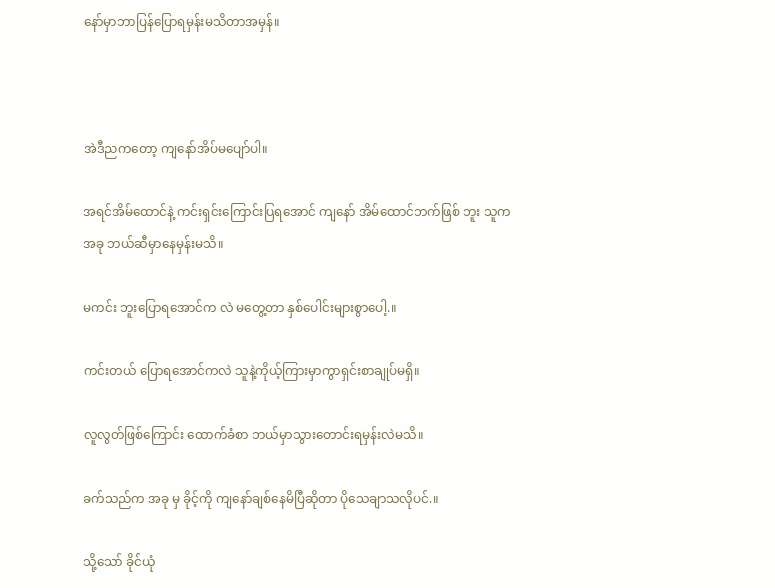နော်မှာဘာပြန်ပြောရမှန်းမသိတာအမှန်။



အဲဒီညကတော့ ကျနော်အိပ်မပျော်ပါ။

အရင်အိမ်ထောင်နဲ့ ကင်းရှင်းကြောင်းပြရအောင် ကျနော် အိမ်ထောင်ဘက်ဖြစ် ဘူး သူက                                  အခု ဘယ်ဆီမှာနေမှန်းမသိ။

မကင်း ဘူးပြောရအောင်က လဲ မတွေ့တာ နှစ်ပေါင်းများစွာပေါ့.။

ကင်းတယ် ပြောရအောင်ကလဲ သူနဲ့ကိုယ့်ကြားမှာကွာရှင်းစာချုပ်မရှိ။

လူလွတ်ဖြစ်ကြောင်း ထောက်ခံစာ ဘယ်မှာသွားတောင်းရမှန်းလဲမသိ။

ခက်သည်က အခု မှ ခိုင့်ကို ကျနော်ချစ်နေမိပြီဆိုတာ ပိုသေချာသလိုပင်.။

သို့သော် ခိုင်ယုံ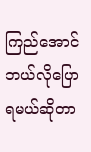ကြည်အောင် ဘယ်လိုပြောရမယ်ဆိုတာ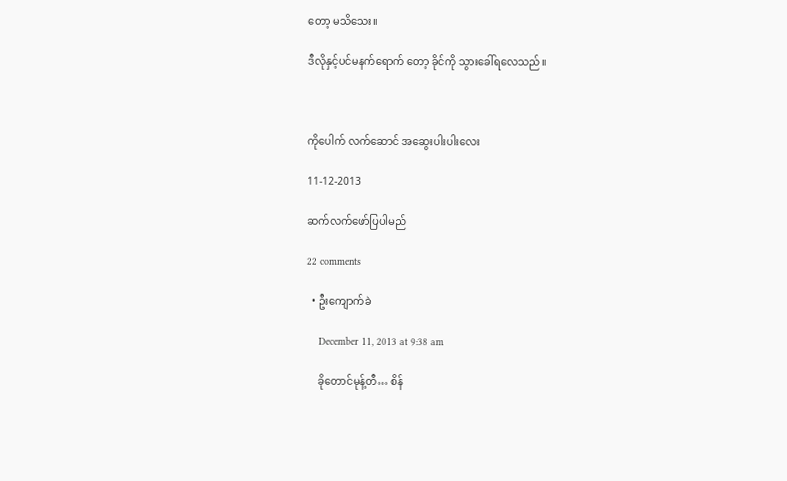တော့ မသိသေး။

ဒီလိုနှင့်ပင်မနက်ရောက် တော့ ခိုင်ကို သွားခေါ်ရလေသည်။



ကိုပေါက် လက်ဆောင် အဆွေးပါးပါးလေး

11-12-2013

ဆက်လက်ဖော်ပြပါမည်

22 comments

  • ဦးကျောက်ခဲ

    December 11, 2013 at 9:38 am

    ခိုတောင်မုန့်တီ… စိန်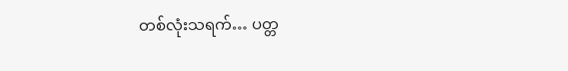တစ်လုံးသရက်… ပတ္တ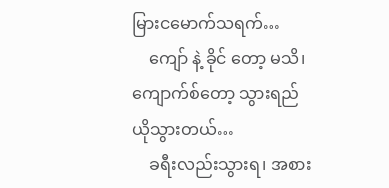မြားငမောက်သရက်…
    ကျော် နဲ့ ခိုင် တော့ မသိ၊ ကျောက်စ်တော့ သွားရည်ယိုသွားတယ်…
    ခရီးလည်းသွားရ၊ အစား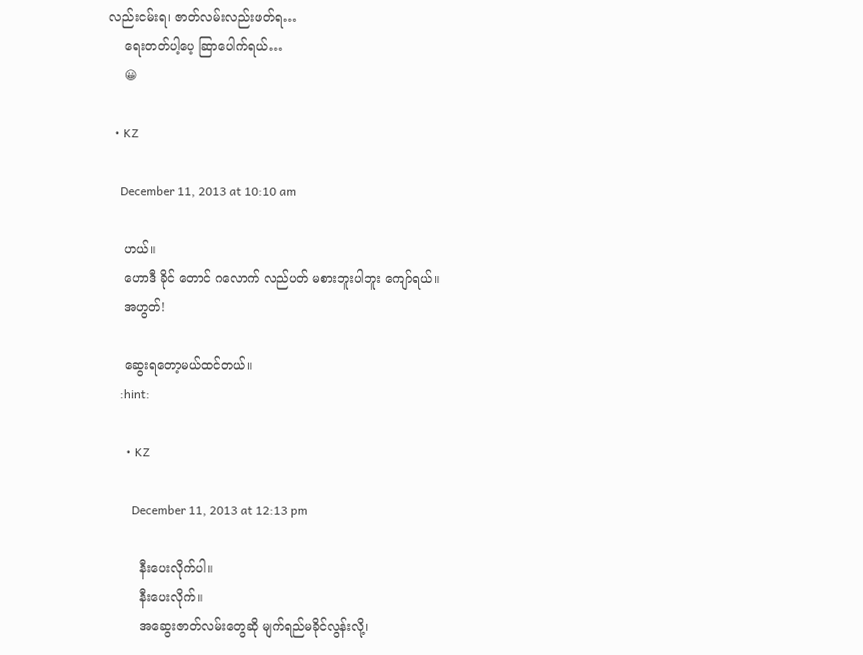လည်းငမ်းရ၊ ဇာတ်လမ်းလည်းဖတ်ရ…
    ရေးတတ်ပါ့ပေ့ ဆြာပေါက်ရယ်…
    😀

  • KZ

    December 11, 2013 at 10:10 am

    ဟယ်။
    ဟောဒီ ခိုင် တောင် ဂလောက် လည်ပတ် မစားဘူးပါဘူး ကျော်ရယ်။
    အဟွတ်!

    ဆွေးရတော့မယ်ထင်တယ်။
    :hint:

      • KZ

        December 11, 2013 at 12:13 pm

        နီးပေးလိုက်ပါ။
        နီးပေးလိုက်။
        အဆွေးဇာတ်လမ်းတွေဆို မျက်ရည်မခိုင်လွန်းလို့၊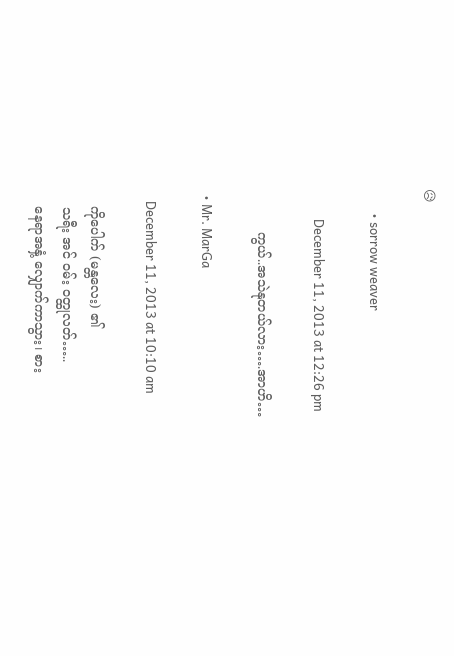😥

        • sorrow weaver

          December 11, 2013 at 12:26 pm

          ကွယ်..အသဲနုတယ်လား….အာဟိ…

  • Mr. MarGa

    December 11, 2013 at 10:10 am

    ကိုပေါက် (မန္တလေး) ၏
    သရီး အင် ဝမ်း ဝတ္ထုလတ်…..
    နေရာအနှံ့ လျှောက်ကာသွား၊ စား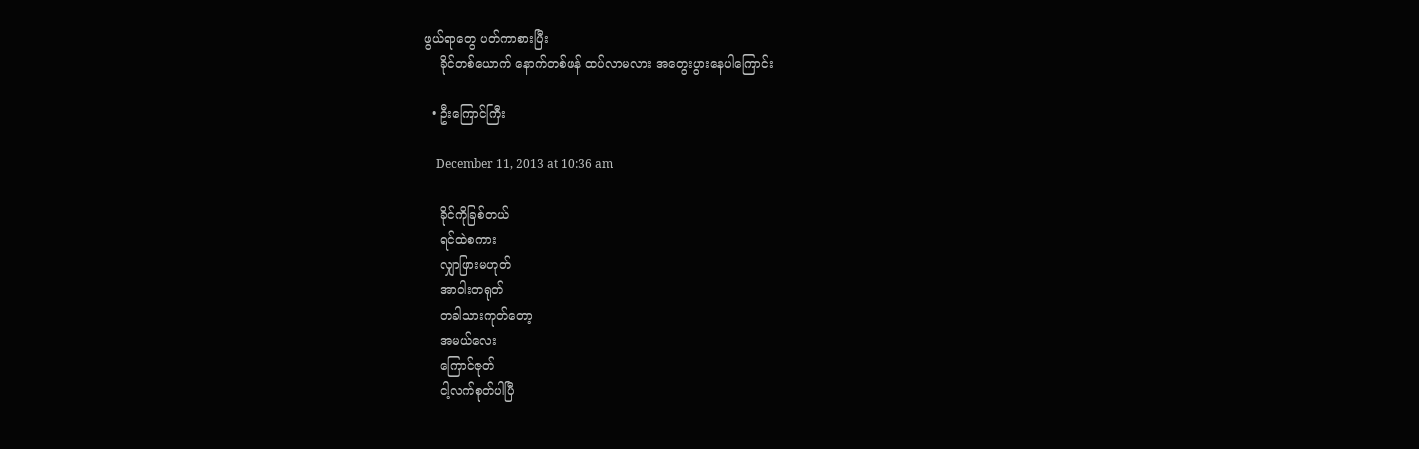ဖွယ်ရာတွေ ပတ်ကာစားပြီး
    ခိုင်တစ်ယောက် နောက်တစ်ဖန် ထပ်လာမလား အတွေးပွားနေပါကြောင်း

  • ဦးကြောင်ကြီး

    December 11, 2013 at 10:36 am

    ခိုင်ကိုခြစ်တယ်
    ရင်ထဲစကား
    လျှာဖြားမဟုတ်
    အာဝါးတရုတ်
    တခါသားကုတ်တော့
    အမယ်လေး
    ကြောင်ဇုတ်
    ငါ့လက်စုတ်ပါပြီ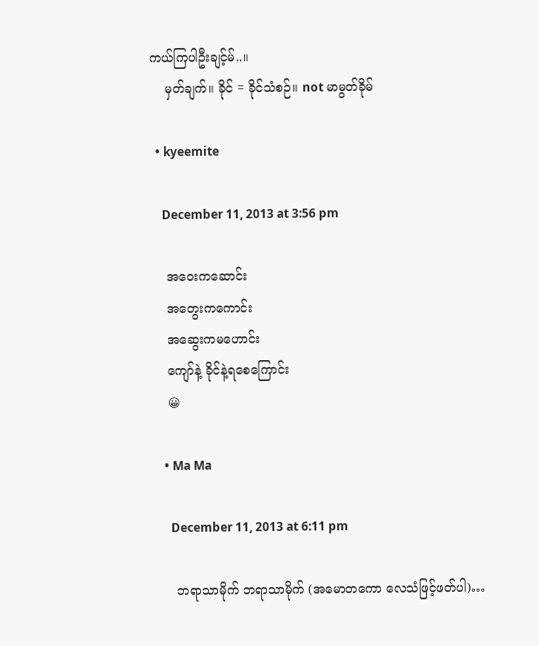ကယ်ကြပါဦးချင့်မ်..။
    မှတ်ချက်။ ခိုင် = ခိုင်သံစဉ်။ not မာမွတ်ခိုမ်

  • kyeemite

    December 11, 2013 at 3:56 pm

    အဝေးကဆောင်း
    အတွေးကကောင်း
    အဆွေးကမဟောင်း
    ကျော်နဲ့ ခိုင်နဲ့ရစေကြောင်း
    😀

    • Ma Ma

      December 11, 2013 at 6:11 pm

      ဘရာသာမိုက် ဘရာသာမိုက် (အမောတကော လေသံဖြင့်ဖတ်ပါ)…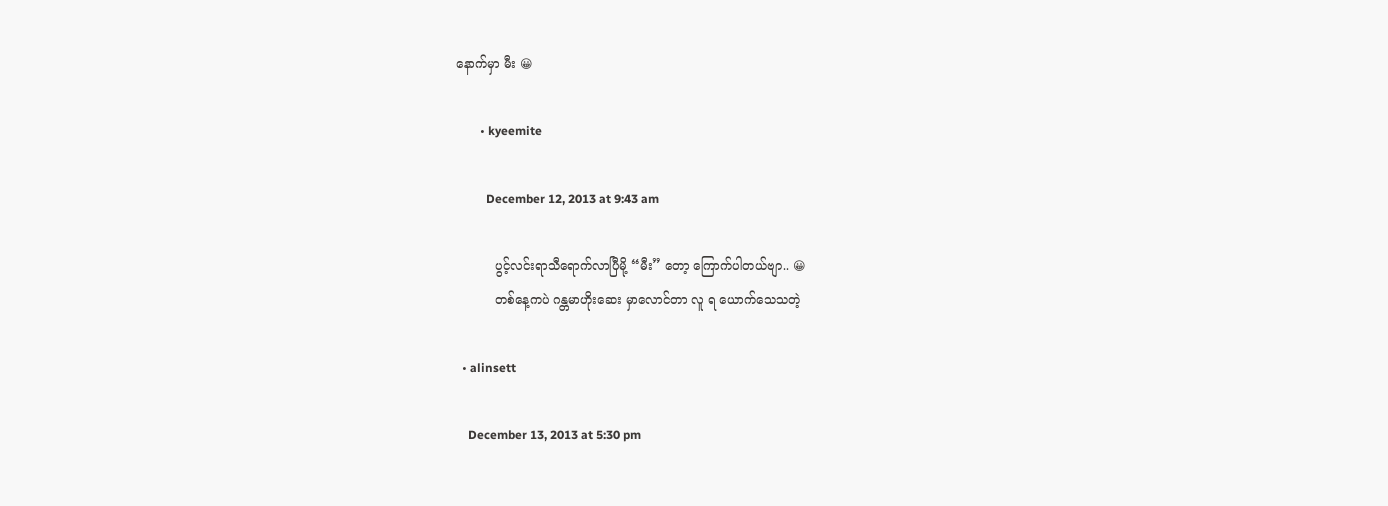နောက်မှာ မီး 😀

        • kyeemite

          December 12, 2013 at 9:43 am

          ပွင့်လင်းရာသီရောက်လာပြီမို့ “မီး” တော့ ကြောက်ပါတယ်ဗျာ.. 😀
          တစ်နေ့ကပဲ ဂန္တမာဟိုးဆေး မှာလောင်တာ လူ ရ ယောက်သေသတဲ့

  • alinsett

    December 13, 2013 at 5:30 pm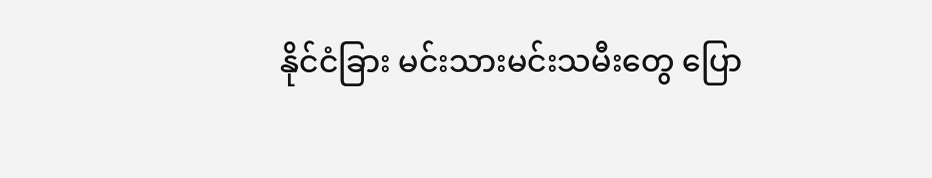နိုင်ငံခြား မင်းသားမင်းသမီးတွေ ပြော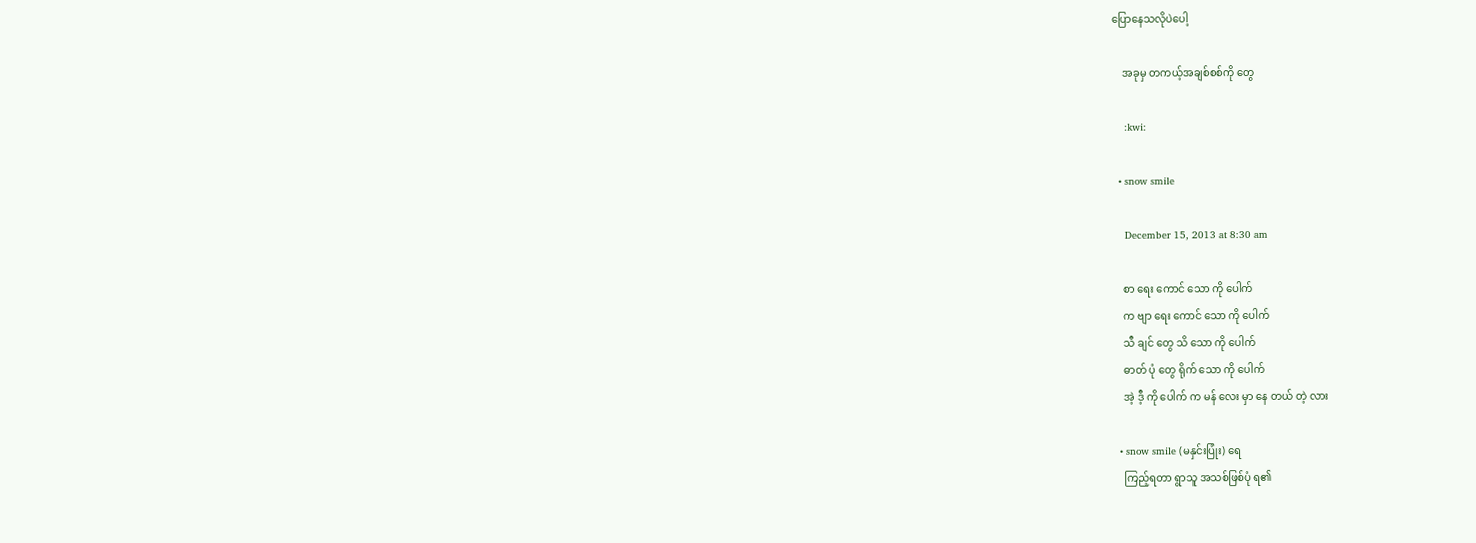ပြောနေသလိုပဲပေါ့

    အခုမှ တကယ့်အချစ်စစ်ကို တွေ

    :kwi:

  • snow smile

    December 15, 2013 at 8:30 am

    စာ ရေး ကောင် သော ကို ပေါက်
    က ဗျာ ရေး ကောင် သော ကို ပေါက်
    သီ ချင် တွေ သိ သော ကို ပေါက်
    ဓာတ် ပုံ တွေ ရိုက် သော ကို ပေါက်
    အဲ့ ဒီ့ ကို ပေါက် က မန် လေး မှာ နေ တယ် တဲ့ လား

  • snow smile (မနှင်းပြုံး) ရေ
    ကြည့်ရတာ ရွာသူ အသစ်ဖြစ်ပုံ ရ၏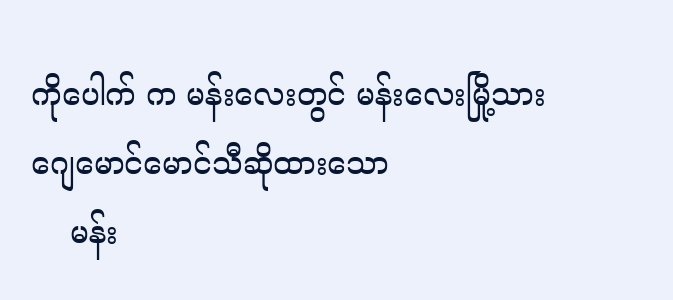ကိုပေါက် က မန်းလေးတွင် မန်းလေးမြို့သားဂျေမောင်မောင်သီဆိုထားသော
    မန်း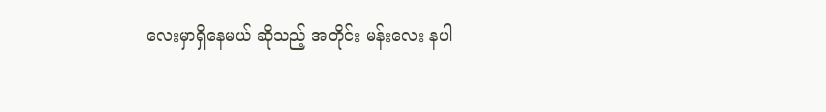လေးမှာရှိနေမယ် ဆိုသည့် အတိုင်း မန်းလေး နပါ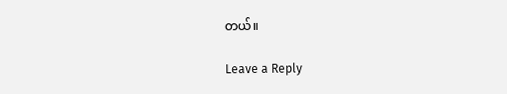တယ်။

Leave a Reply